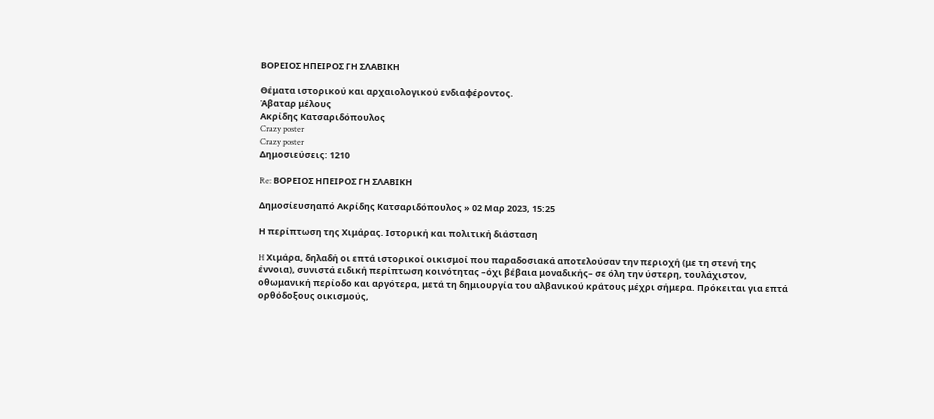ΒΟΡΕΙΟΣ ΗΠΕΙΡΟΣ ΓΗ ΣΛΑΒΙΚΗ

Θέματα ιστορικού και αρχαιολογικού ενδιαφέροντος.
Άβαταρ μέλους
Ακρίδης Κατσαριδόπουλος
Crazy poster
Crazy poster
Δημοσιεύσεις: 1210

Re: ΒΟΡΕΙΟΣ ΗΠΕΙΡΟΣ ΓΗ ΣΛΑΒΙΚΗ

Δημοσίευσηαπό Ακρίδης Κατσαριδόπουλος » 02 Μαρ 2023, 15:25

Η περίπτωση της Χιμάρας. Ιστορική και πολιτική διάσταση

H Χιμάρα, δηλαδή οι επτά ιστορικοί οικισμοί που παραδοσιακά αποτελούσαν την περιοχή (με τη στενή της έννοια), συνιστά ειδική περίπτωση κοινότητας –όχι βέβαια μοναδικής– σε όλη την ύστερη, τουλάχιστον, οθωμανική περίοδο και αργότερα, μετά τη δημιουργία του αλβανικού κράτους μέχρι σήμερα. Πρόκειται για επτά ορθόδοξους οικισμούς,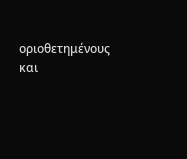οριοθετημένους και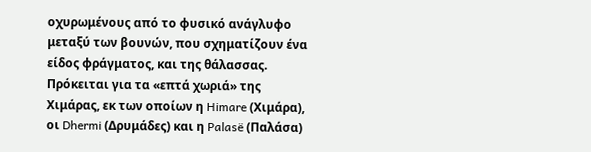οχυρωμένους από το φυσικό ανάγλυφο μεταξύ των βουνών, που σχηματίζουν ένα είδος φράγματος, και της θάλασσας. Πρόκειται για τα «επτά χωριά» της Χιμάρας, εκ των οποίων η Himare (Χιμάρα), οι Dhermi (Δρυμάδες) και η Palasë (Παλάσα)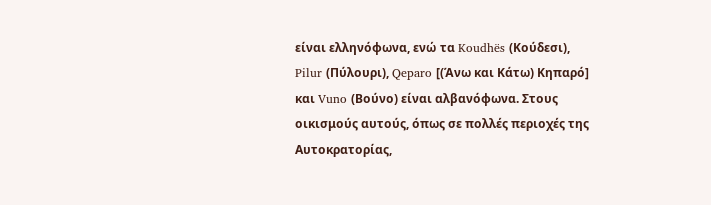είναι ελληνόφωνα, ενώ τα Koudhës (Κούδεσι), Pilur (Πύλουρι), Qeparo [(Άνω και Κάτω) Κηπαρό] και Vuno (Βούνο) είναι αλβανόφωνα. Στους οικισμούς αυτούς, όπως σε πολλές περιοχές της Αυτοκρατορίας,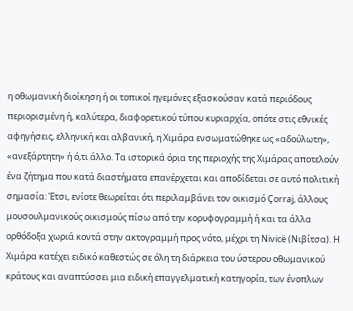η οθωμανική διοίκηση ή οι τοπικοί ηγεμόνες εξασκούσαν κατά περιόδους περιορισμένη ή, καλύτερα, διαφορετικού τύπου κυριαρχία, οπότε στις εθνικές αφηγήσεις, ελληνική και αλβανική, η Χιμάρα ενσωματώθηκε ως «αδούλωτη», «ανεξάρτητη» ή ό,τι άλλο. Τα ιστορικά όρια της περιοχής της Χιμάρας αποτελούν ένα ζήτημα που κατά διαστήματα επανέρχεται και αποδίδεται σε αυτό πολιτική σημασία: Έτσι, ενίοτε θεωρείται ότι περιλαμβάνει τον οικισμό Çorraj, άλλους μουσουλμανικούς οικισμούς πίσω από την κορυφογραμμή ή και τα άλλα ορθόδοξα χωριά κοντά στην ακτογραμμή προς νότο, μέχρι τη Nivicë (Νιβίτσα). Η Χιμάρα κατέχει ειδικό καθεστώς σε όλη τη διάρκεια του ύστερου οθωμανικού κράτους και αναπτύσσει μια ειδική επαγγελματική κατηγορία, των ένοπλων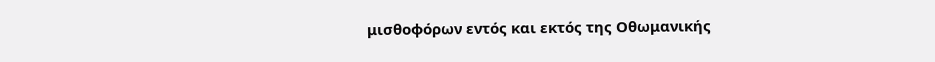μισθοφόρων εντός και εκτός της Οθωμανικής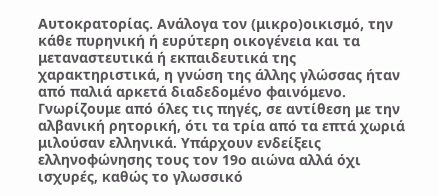Αυτοκρατορίας. Ανάλογα τον (μικρο)οικισμό, την κάθε πυρηνική ή ευρύτερη οικογένεια και τα μεταναστευτικά ή εκπαιδευτικά της χαρακτηριστικά, η γνώση της άλλης γλώσσας ήταν από παλιά αρκετά διαδεδομένο φαινόμενο. Γνωρίζουμε από όλες τις πηγές, σε αντίθεση με την αλβανική ρητορική, ότι τα τρία από τα επτά χωριά μιλούσαν ελληνικά. Υπάρχουν ενδείξεις ελληνοφώνησης τους τον 19ο αιώνα αλλά όχι ισχυρές, καθώς το γλωσσικό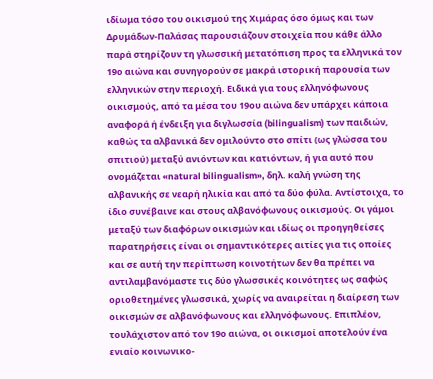ιδίωμα τόσο του οικισμού της Χιμάρας όσο όμως και των Δρυμάδων-Παλάσας παρουσιάζουν στοιχεία που κάθε άλλο παρά στηρίζουν τη γλωσσική μετατόπιση προς τα ελληνικά τον 19ο αιώνα και συνηγορούν σε μακρά ιστορική παρουσία των ελληνικών στην περιοχή. Ειδικά για τους ελληνόφωνους οικισμούς, από τα μέσα του 19ου αιώνα δεν υπάρχει κάποια αναφορά ή ένδειξη για διγλωσσία (bilingualism) των παιδιών, καθώς τα αλβανικά δεν ομιλούντο στο σπίτι (ως γλώσσα του σπιτιού) μεταξύ ανιόντων και κατιόντων, ή για αυτό που ονομάζεται «natural bilingualism», δηλ. καλή γνώση της αλβανικής σε νεαρή ηλικία και από τα δύο φύλα. Αντίστοιχα, το ίδιο συνέβαινε και στους αλβανόφωνους οικισμούς. Οι γάμοι μεταξύ των διαφόρων οικισμών και ιδίως οι προηγηθείσες παρατηρήσεις είναι οι σημαντικότερες αιτίες για τις οποίες και σε αυτή την περίπτωση κοινοτήτων δεν θα πρέπει να αντιλαμβανόμαστε τις δύο γλωσσικές κοινότητες ως σαφώς οριοθετημένες γλωσσικά, χωρίς να αναιρείται η διαίρεση των οικισμών σε αλβανόφωνους και ελληνόφωνους. Επιπλέον, τουλάχιστον από τον 19ο αιώνα, οι οικισμοί αποτελούν ένα ενιαίο κοινωνικο-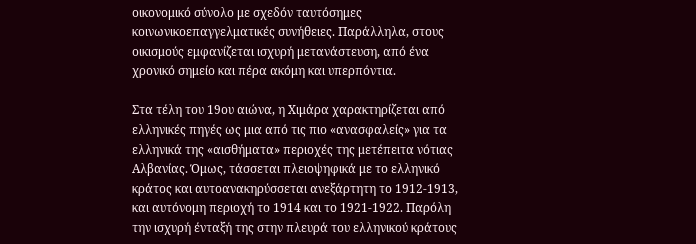οικονομικό σύνολο με σχεδόν ταυτόσημες κοινωνικοεπαγγελματικές συνήθειες. Παράλληλα, στους οικισμούς εμφανίζεται ισχυρή μετανάστευση, από ένα χρονικό σημείο και πέρα ακόμη και υπερπόντια.

Στα τέλη του 19ου αιώνα, η Χιμάρα χαρακτηρίζεται από ελληνικές πηγές ως μια από τις πιο «ανασφαλείς» για τα ελληνικά της «αισθήματα» περιοχές της μετέπειτα νότιας Αλβανίας. Όμως, τάσσεται πλειοψηφικά με το ελληνικό κράτος και αυτοανακηρύσσεται ανεξάρτητη το 1912-1913, και αυτόνομη περιοχή το 1914 και το 1921-1922. Παρόλη την ισχυρή ένταξή της στην πλευρά του ελληνικού κράτους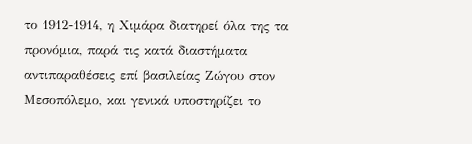το 1912-1914, η Χιμάρα διατηρεί όλα της τα προνόμια, παρά τις κατά διαστήματα αντιπαραθέσεις επί βασιλείας Ζώγου στον Μεσοπόλεμο, και γενικά υποστηρίζει το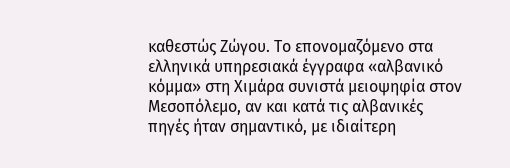καθεστώς Ζώγου. Το επονομαζόμενο στα ελληνικά υπηρεσιακά έγγραφα «αλβανικό κόμμα» στη Χιμάρα συνιστά μειοψηφία στον Μεσοπόλεμο, αν και κατά τις αλβανικές πηγές ήταν σημαντικό, με ιδιαίτερη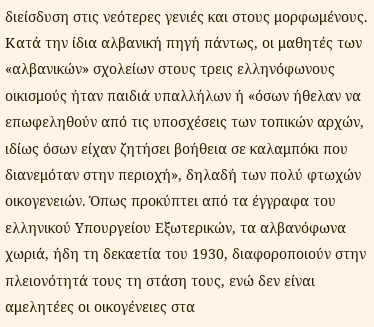διείσδυση στις νεότερες γενιές και στους μορφωμένους. Κατά την ίδια αλβανική πηγή πάντως, οι μαθητές των «αλβανικών» σχολείων στους τρεις ελληνόφωνους οικισμούς ήταν παιδιά υπαλλήλων ή «όσων ήθελαν να επωφεληθούν από τις υποσχέσεις των τοπικών αρχών, ιδίως όσων είχαν ζητήσει βοήθεια σε καλαμπόκι που διανεμόταν στην περιοχή», δηλαδή των πολύ φτωχών οικογενειών. Όπως προκύπτει από τα έγγραφα του ελληνικού Υπουργείου Εξωτερικών, τα αλβανόφωνα χωριά, ήδη τη δεκαετία του 1930, διαφοροποιούν στην πλειονότητά τους τη στάση τους, ενώ δεν είναι αμελητέες οι οικογένειες στα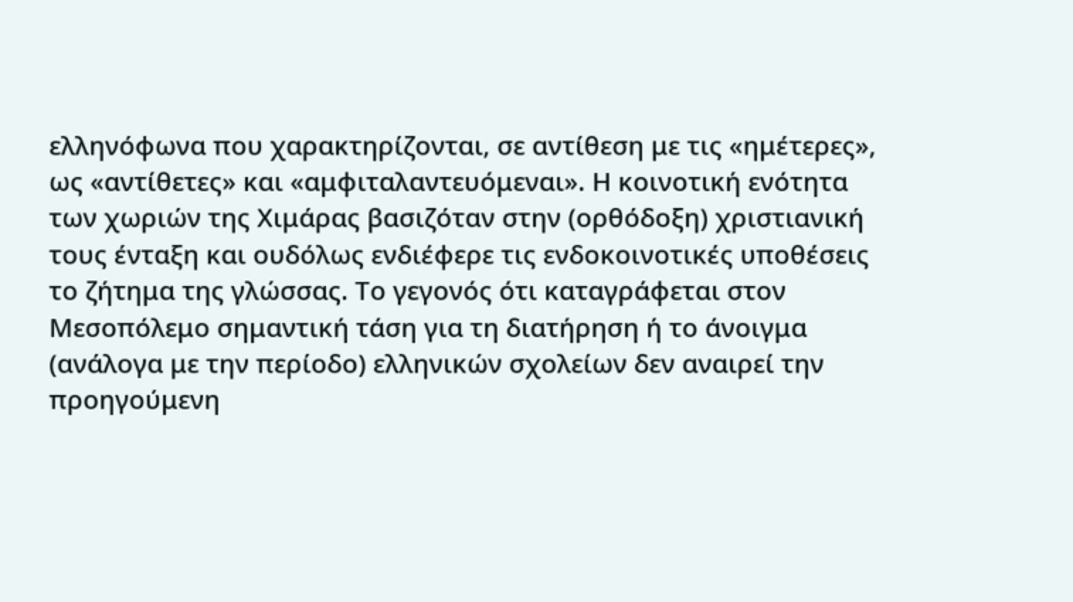ελληνόφωνα που χαρακτηρίζονται, σε αντίθεση με τις «ημέτερες», ως «αντίθετες» και «αμφιταλαντευόμεναι». Η κοινοτική ενότητα των χωριών της Χιμάρας βασιζόταν στην (ορθόδοξη) χριστιανική τους ένταξη και ουδόλως ενδιέφερε τις ενδοκοινοτικές υποθέσεις το ζήτημα της γλώσσας. Το γεγονός ότι καταγράφεται στον Μεσοπόλεμο σημαντική τάση για τη διατήρηση ή το άνοιγμα (ανάλογα με την περίοδο) ελληνικών σχολείων δεν αναιρεί την προηγούμενη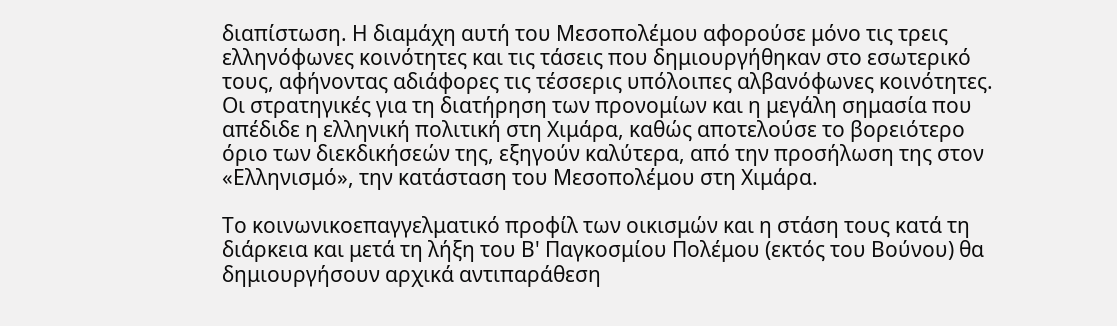διαπίστωση. Η διαμάχη αυτή του Μεσοπολέμου αφορούσε μόνο τις τρεις ελληνόφωνες κοινότητες και τις τάσεις που δημιουργήθηκαν στο εσωτερικό τους, αφήνοντας αδιάφορες τις τέσσερις υπόλοιπες αλβανόφωνες κοινότητες. Οι στρατηγικές για τη διατήρηση των προνομίων και η μεγάλη σημασία που απέδιδε η ελληνική πολιτική στη Χιμάρα, καθώς αποτελούσε το βορειότερο όριο των διεκδικήσεών της, εξηγούν καλύτερα, από την προσήλωση της στον «Ελληνισμό», την κατάσταση του Μεσοπολέμου στη Χιμάρα.

Το κοινωνικοεπαγγελματικό προφίλ των οικισμών και η στάση τους κατά τη διάρκεια και μετά τη λήξη του Β' Παγκοσμίου Πολέμου (εκτός του Βούνου) θα δημιουργήσουν αρχικά αντιπαράθεση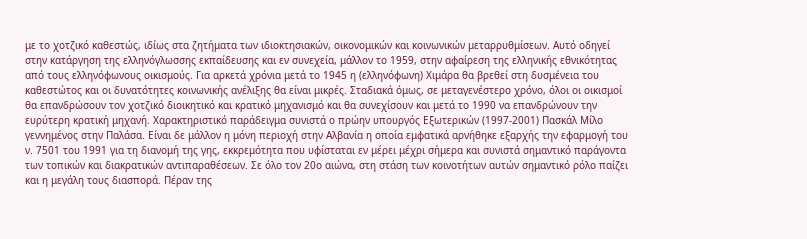με το χοτζικό καθεστώς, ιδίως στα ζητήματα των ιδιοκτησιακών, οικονομικών και κοινωνικών μεταρρυθμίσεων. Αυτό οδηγεί στην κατάργηση της ελληνόγλωσσης εκπαίδευσης και εν συνεχεία, μάλλον το 1959, στην αφαίρεση της ελληνικής εθνικότητας από τους ελληνόφωνους οικισμούς. Για αρκετά χρόνια μετά το 1945 η (ελληνόφωνη) Χιμάρα θα βρεθεί στη δυσμένεια του καθεστώτος και οι δυνατότητες κοινωνικής ανέλιξης θα είναι μικρές. Σταδιακά όμως, σε μεταγενέστερο χρόνο, όλοι οι οικισμοί θα επανδρώσουν τον χοτζικό διοικητικό και κρατικό μηχανισμό και θα συνεχίσουν και μετά το 1990 να επανδρώνουν την ευρύτερη κρατική μηχανή. Χαρακτηριστικό παράδειγμα συνιστά ο πρώην υπουργός Εξωτερικών (1997-2001) Πασκάλ Μίλο γεννημένος στην Παλάσα. Είναι δε μάλλον η μόνη περιοχή στην Αλβανία η οποία εμφατικά αρνήθηκε εξαρχής την εφαρμογή του ν. 7501 του 1991 για τη διανομή της γης, εκκρεμότητα που υφίσταται εν μέρει μέχρι σήμερα και συνιστά σημαντικό παράγοντα των τοπικών και διακρατικών αντιπαραθέσεων. Σε όλο τον 20ο αιώνα, στη στάση των κοινοτήτων αυτών σημαντικό ρόλο παίζει και η μεγάλη τους διασπορά. Πέραν της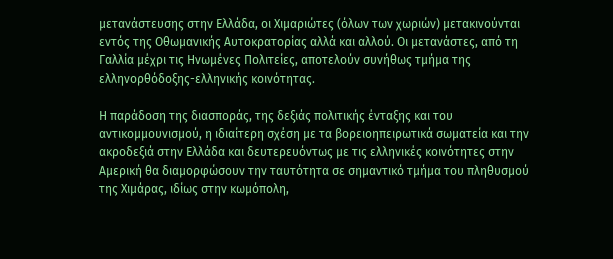μετανάστευσης στην Ελλάδα, οι Χιμαριώτες (όλων των χωριών) μετακινούνται εντός της Οθωμανικής Αυτοκρατορίας αλλά και αλλού. Οι μετανάστες, από τη Γαλλία μέχρι τις Ηνωμένες Πολιτείες, αποτελούν συνήθως τμήμα της ελληνορθόδοξης-ελληνικής κοινότητας.

Η παράδοση της διασποράς, της δεξιάς πολιτικής ένταξης και του αντικομμουνισμού, η ιδιαίτερη σχέση με τα βορειοηπειρωτικά σωματεία και την ακροδεξιά στην Ελλάδα και δευτερευόντως με τις ελληνικές κοινότητες στην Αμερική θα διαμορφώσουν την ταυτότητα σε σημαντικό τμήμα του πληθυσμού της Χιμάρας, ιδίως στην κωμόπολη,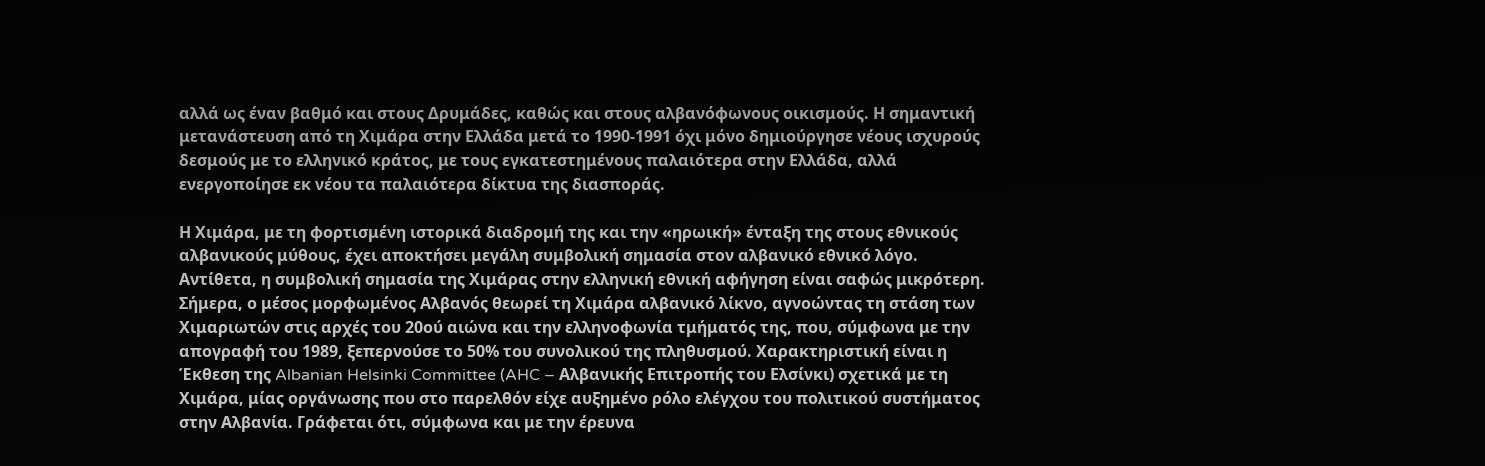αλλά ως έναν βαθμό και στους Δρυμάδες, καθώς και στους αλβανόφωνους οικισμούς. Η σημαντική μετανάστευση από τη Χιμάρα στην Ελλάδα μετά το 1990-1991 όχι μόνο δημιούργησε νέους ισχυρούς δεσμούς με το ελληνικό κράτος, με τους εγκατεστημένους παλαιότερα στην Ελλάδα, αλλά ενεργοποίησε εκ νέου τα παλαιότερα δίκτυα της διασποράς.

Η Χιμάρα, με τη φορτισμένη ιστορικά διαδρομή της και την «ηρωική» ένταξη της στους εθνικούς αλβανικούς μύθους, έχει αποκτήσει μεγάλη συμβολική σημασία στον αλβανικό εθνικό λόγο. Αντίθετα, η συμβολική σημασία της Χιμάρας στην ελληνική εθνική αφήγηση είναι σαφώς μικρότερη. Σήμερα, ο μέσος μορφωμένος Αλβανός θεωρεί τη Χιμάρα αλβανικό λίκνο, αγνοώντας τη στάση των Χιμαριωτών στις αρχές του 20ού αιώνα και την ελληνοφωνία τμήματός της, που, σύμφωνα με την απογραφή του 1989, ξεπερνούσε το 50% του συνολικού της πληθυσμού. Χαρακτηριστική είναι η Έκθεση της Albanian Helsinki Committee (AHC – Αλβανικής Επιτροπής του Ελσίνκι) σχετικά με τη Χιμάρα, μίας οργάνωσης που στο παρελθόν είχε αυξημένο ρόλο ελέγχου του πολιτικού συστήματος στην Αλβανία. Γράφεται ότι, σύμφωνα και με την έρευνα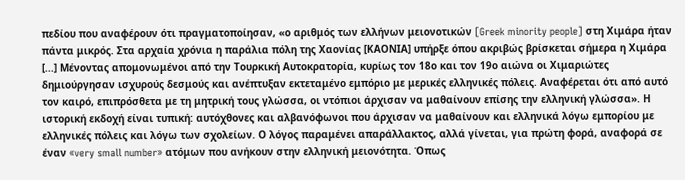πεδίου που αναφέρουν ότι πραγματοποίησαν, «ο αριθμός των ελλήνων μειονοτικών [Greek minority people] στη Χιμάρα ήταν πάντα μικρός. Στα αρχαία χρόνια η παράλια πόλη της Χαονίας [ΚΑΟΝΙΑ] υπήρξε όπου ακριβώς βρίσκεται σήμερα η Χιμάρα [...] Μένοντας απομονωμένοι από την Τουρκική Αυτοκρατορία, κυρίως τον 18ο και τον 19ο αιώνα οι Χιμαριώτες δημιούργησαν ισχυρούς δεσμούς και ανέπτυξαν εκτεταμένο εμπόριο με μερικές ελληνικές πόλεις. Αναφέρεται ότι από αυτό τον καιρό, επιπρόσθετα με τη μητρική τους γλώσσα, οι ντόπιοι άρχισαν να μαθαίνουν επίσης την ελληνική γλώσσα». Η ιστορική εκδοχή είναι τυπική: αυτόχθονες και αλβανόφωνοι που άρχισαν να μαθαίνουν και ελληνικά λόγω εμπορίου με ελληνικές πόλεις και λόγω των σχολείων. Ο λόγος παραμένει απαράλλακτος, αλλά γίνεται, για πρώτη φορά, αναφορά σε έναν «very small number» ατόμων που ανήκουν στην ελληνική μειονότητα. Όπως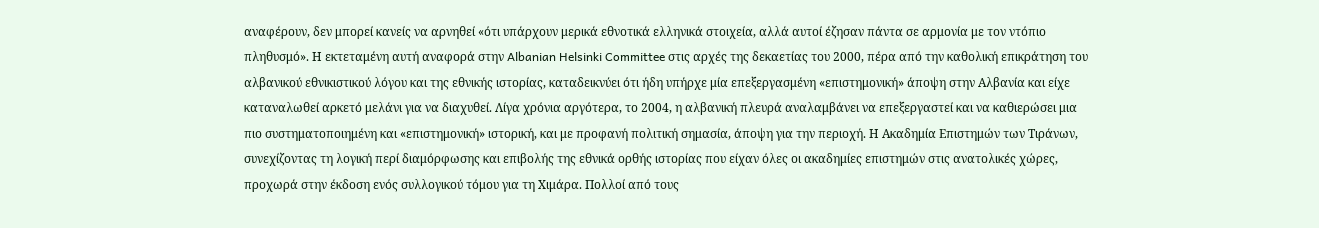αναφέρουν, δεν μπορεί κανείς να αρνηθεί «ότι υπάρχουν μερικά εθνοτικά ελληνικά στοιχεία, αλλά αυτοί έζησαν πάντα σε αρμονία με τον ντόπιο πληθυσμό». Η εκτεταμένη αυτή αναφορά στην Albanian Helsinki Committee στις αρχές της δεκαετίας του 2000, πέρα από την καθολική επικράτηση του αλβανικού εθνικιστικού λόγου και της εθνικής ιστορίας, καταδεικνύει ότι ήδη υπήρχε μία επεξεργασμένη «επιστημονική» άποψη στην Αλβανία και είχε καταναλωθεί αρκετό μελάνι για να διαχυθεί. Λίγα χρόνια αργότερα, το 2004, η αλβανική πλευρά αναλαμβάνει να επεξεργαστεί και να καθιερώσει μια πιο συστηματοποιημένη και «επιστημονική» ιστορική, και με προφανή πολιτική σημασία, άποψη για την περιοχή. Η Ακαδημία Επιστημών των Τιράνων, συνεχίζοντας τη λογική περί διαμόρφωσης και επιβολής της εθνικά ορθής ιστορίας που είχαν όλες οι ακαδημίες επιστημών στις ανατολικές χώρες, προχωρά στην έκδοση ενός συλλογικού τόμου για τη Χιμάρα. Πολλοί από τους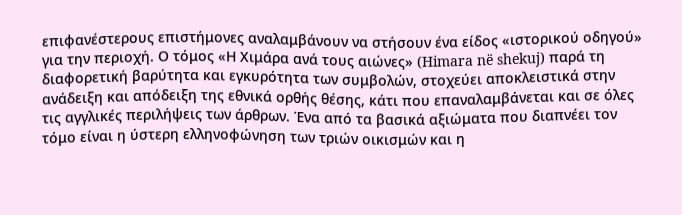επιφανέστερους επιστήμονες αναλαμβάνουν να στήσουν ένα είδος «ιστορικού οδηγού» για την περιοχή. Ο τόμος «Η Χιμάρα ανά τους αιώνες» (Himara në shekuj) παρά τη διαφορετική βαρύτητα και εγκυρότητα των συμβολών, στοχεύει αποκλειστικά στην ανάδειξη και απόδειξη της εθνικά ορθής θέσης, κάτι που επαναλαμβάνεται και σε όλες τις αγγλικές περιλήψεις των άρθρων. Ένα από τα βασικά αξιώματα που διαπνέει τον τόμο είναι η ύστερη ελληνοφώνηση των τριών οικισμών και η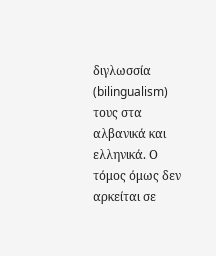διγλωσσία (bilingualism) τους στα αλβανικά και ελληνικά. Ο τόμος όμως δεν αρκείται σε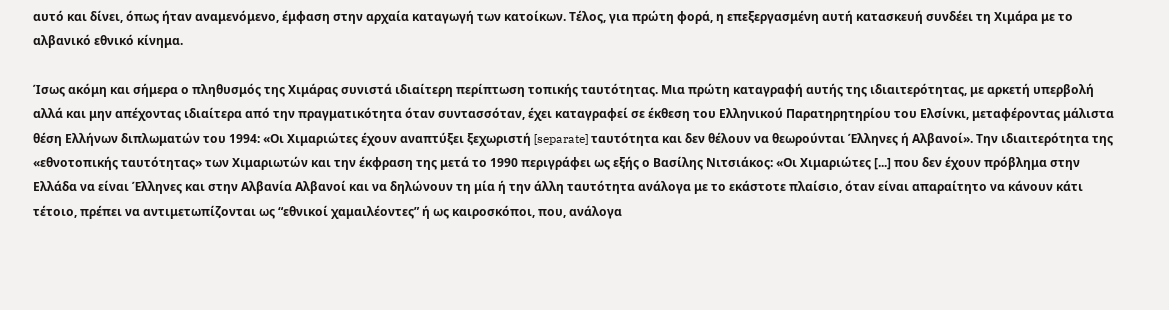αυτό και δίνει, όπως ήταν αναμενόμενο, έμφαση στην αρχαία καταγωγή των κατοίκων. Τέλος, για πρώτη φορά, η επεξεργασμένη αυτή κατασκευή συνδέει τη Χιμάρα με το αλβανικό εθνικό κίνημα.

Ίσως ακόμη και σήμερα ο πληθυσμός της Χιμάρας συνιστά ιδιαίτερη περίπτωση τοπικής ταυτότητας. Μια πρώτη καταγραφή αυτής της ιδιαιτερότητας, με αρκετή υπερβολή αλλά και μην απέχοντας ιδιαίτερα από την πραγματικότητα όταν συντασσόταν, έχει καταγραφεί σε έκθεση του Ελληνικού Παρατηρητηρίου του Ελσίνκι, μεταφέροντας μάλιστα θέση Ελλήνων διπλωματών του 1994: «Οι Χιμαριώτες έχουν αναπτύξει ξεχωριστή [separate] ταυτότητα και δεν θέλουν να θεωρούνται Έλληνες ή Αλβανοί». Την ιδιαιτερότητα της «εθνοτοπικής ταυτότητας» των Χιμαριωτών και την έκφραση της μετά το 1990 περιγράφει ως εξής ο Βασίλης Νιτσιάκος: «Οι Χιμαριώτες [...] που δεν έχουν πρόβλημα στην Ελλάδα να είναι Έλληνες και στην Αλβανία Αλβανοί και να δηλώνουν τη μία ή την άλλη ταυτότητα ανάλογα με το εκάστοτε πλαίσιο, όταν είναι απαραίτητο να κάνουν κάτι τέτοιο, πρέπει να αντιμετωπίζονται ως “εθνικοί χαμαιλέοντες” ή ως καιροσκόποι, που, ανάλογα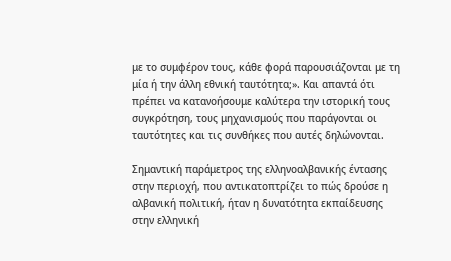με το συμφέρον τους, κάθε φορά παρουσιάζονται με τη μία ή την άλλη εθνική ταυτότητα;». Και απαντά ότι πρέπει να κατανοήσουμε καλύτερα την ιστορική τους συγκρότηση, τους μηχανισμούς που παράγονται οι ταυτότητες και τις συνθήκες που αυτές δηλώνονται.

Σημαντική παράμετρος της ελληνοαλβανικής έντασης στην περιοχή, που αντικατοπτρίζει το πώς δρούσε η αλβανική πολιτική, ήταν η δυνατότητα εκπαίδευσης στην ελληνική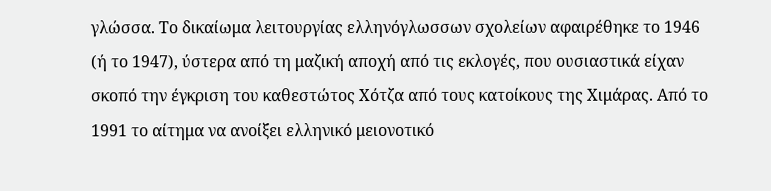γλώσσα. Το δικαίωμα λειτουργίας ελληνόγλωσσων σχολείων αφαιρέθηκε το 1946 (ή το 1947), ύστερα από τη μαζική αποχή από τις εκλογές, που ουσιαστικά είχαν σκοπό την έγκριση του καθεστώτος Χότζα από τους κατοίκους της Χιμάρας. Από το 1991 το αίτημα να ανοίξει ελληνικό μειονοτικό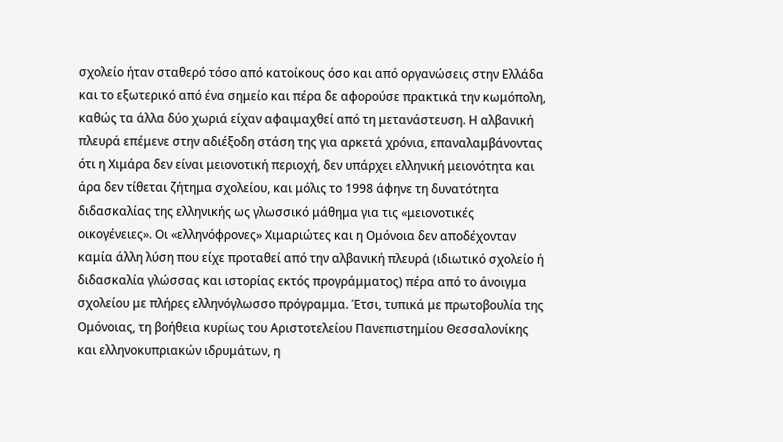σχολείο ήταν σταθερό τόσο από κατοίκους όσο και από οργανώσεις στην Ελλάδα και το εξωτερικό από ένα σημείο και πέρα δε αφορούσε πρακτικά την κωμόπολη, καθώς τα άλλα δύο χωριά είχαν αφαιμαχθεί από τη μετανάστευση. Η αλβανική πλευρά επέμενε στην αδιέξοδη στάση της για αρκετά χρόνια, επαναλαμβάνοντας ότι η Χιμάρα δεν είναι μειονοτική περιοχή, δεν υπάρχει ελληνική μειονότητα και άρα δεν τίθεται ζήτημα σχολείου, και μόλις το 1998 άφηνε τη δυνατότητα διδασκαλίας της ελληνικής ως γλωσσικό μάθημα για τις «μειονοτικές οικογένειες». Οι «ελληνόφρονες» Χιμαριώτες και η Ομόνοια δεν αποδέχονταν καμία άλλη λύση που είχε προταθεί από την αλβανική πλευρά (ιδιωτικό σχολείο ή διδασκαλία γλώσσας και ιστορίας εκτός προγράμματος) πέρα από το άνοιγμα σχολείου με πλήρες ελληνόγλωσσο πρόγραμμα. Έτσι, τυπικά με πρωτοβουλία της Ομόνοιας, τη βοήθεια κυρίως του Αριστοτελείου Πανεπιστημίου Θεσσαλονίκης και ελληνοκυπριακών ιδρυμάτων, η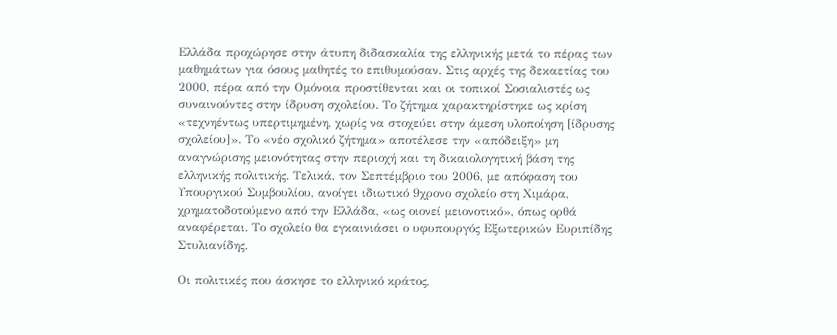Ελλάδα προχώρησε στην άτυπη διδασκαλία της ελληνικής μετά το πέρας των μαθημάτων για όσους μαθητές το επιθυμούσαν. Στις αρχές της δεκαετίας του 2000, πέρα από την Ομόνοια προστίθενται και οι τοπικοί Σοσιαλιστές ως συναινούντες στην ίδρυση σχολείου. Το ζήτημα χαρακτηρίστηκε ως κρίση «τεχνηέντως υπερτιμημένη, χωρίς να στοχεύει στην άμεση υλοποίηση [ίδρυσης σχολείου]». Το «νέο σχολικό ζήτημα» αποτέλεσε την «απόδειξη» μη αναγνώρισης μειονότητας στην περιοχή και τη δικαιολογητική βάση της ελληνικής πολιτικής. Τελικά, τον Σεπτέμβριο του 2006, με απόφαση του Υπουργικού Συμβουλίου, ανοίγει ιδιωτικό 9χρονο σχολείο στη Χιμάρα, χρηματοδοτούμενο από την Ελλάδα, «ως οιονεί μειονοτικό», όπως ορθά αναφέρεται. Το σχολείο θα εγκαινιάσει ο υφυπουργός Εξωτερικών Ευριπίδης Στυλιανίδης.

Οι πολιτικές που άσκησε το ελληνικό κράτος,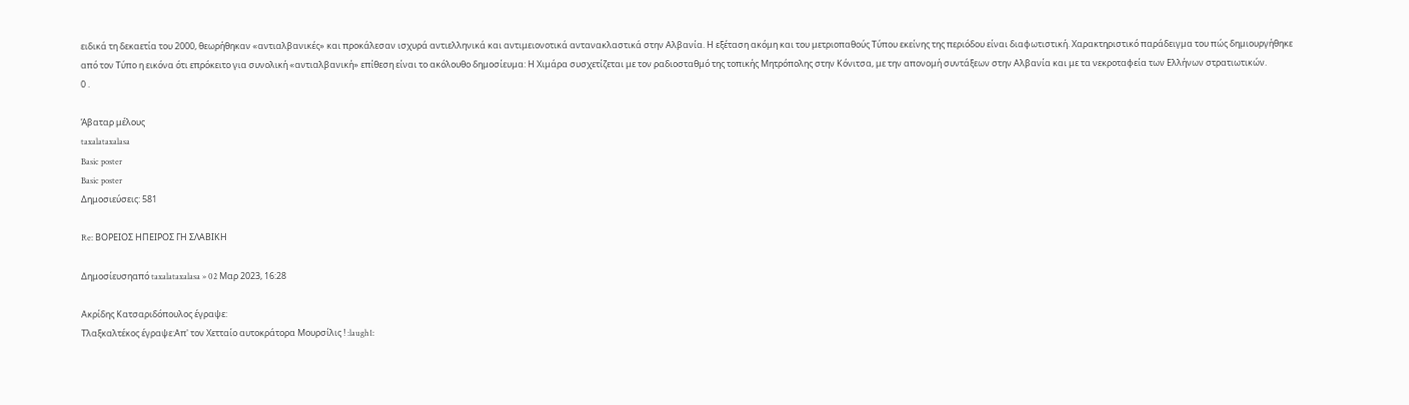ειδικά τη δεκαετία του 2000, θεωρήθηκαν «αντιαλβανικές» και προκάλεσαν ισχυρά αντιελληνικά και αντιμειονοτικά αντανακλαστικά στην Αλβανία. Η εξέταση ακόμη και του μετριοπαθούς Τύπου εκείνης της περιόδου είναι διαφωτιστική. Χαρακτηριστικό παράδειγμα του πώς δημιουργήθηκε από τον Τύπο η εικόνα ότι επρόκειτο για συνολική «αντιαλβανική» επίθεση είναι το ακόλουθο δημοσίευμα: Η Χιμάρα συσχετίζεται με τον ραδιοσταθμό της τοπικής Μητρόπολης στην Κόνιτσα, με την απονομή συντάξεων στην Αλβανία και με τα νεκροταφεία των Ελλήνων στρατιωτικών.
0 .

Άβαταρ μέλους
taxalataxalasa
Basic poster
Basic poster
Δημοσιεύσεις: 581

Re: ΒΟΡΕΙΟΣ ΗΠΕΙΡΟΣ ΓΗ ΣΛΑΒΙΚΗ

Δημοσίευσηαπό taxalataxalasa » 02 Μαρ 2023, 16:28

Ακρίδης Κατσαριδόπουλος έγραψε:
Τλαξκαλτέκος έγραψε:Απ' τον Χετταίο αυτοκράτορα Μουρσίλις ! :laugh1: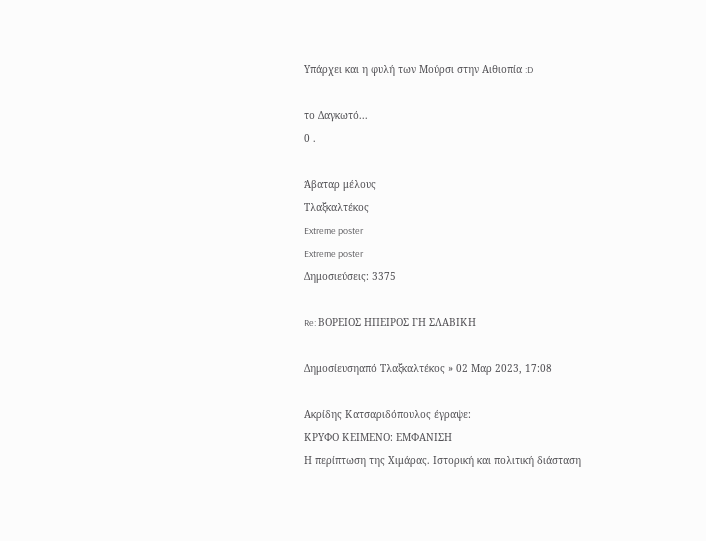Υπάρχει και η φυλή των Μούρσι στην Αιθιοπία :D

το Δαγκωτό...
0 .

Άβαταρ μέλους
Τλαξκαλτέκος
Extreme poster
Extreme poster
Δημοσιεύσεις: 3375

Re: ΒΟΡΕΙΟΣ ΗΠΕΙΡΟΣ ΓΗ ΣΛΑΒΙΚΗ

Δημοσίευσηαπό Τλαξκαλτέκος » 02 Μαρ 2023, 17:08

Ακρίδης Κατσαριδόπουλος έγραψε:
ΚΡΥΦΟ ΚΕΙΜΕΝΟ: ΕΜΦΑΝΙΣΗ
Η περίπτωση της Χιμάρας. Ιστορική και πολιτική διάσταση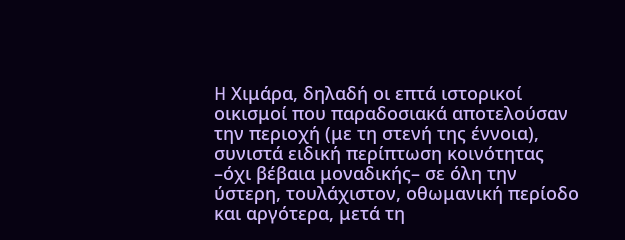H Χιμάρα, δηλαδή οι επτά ιστορικοί οικισμοί που παραδοσιακά αποτελούσαν την περιοχή (με τη στενή της έννοια), συνιστά ειδική περίπτωση κοινότητας –όχι βέβαια μοναδικής– σε όλη την ύστερη, τουλάχιστον, οθωμανική περίοδο και αργότερα, μετά τη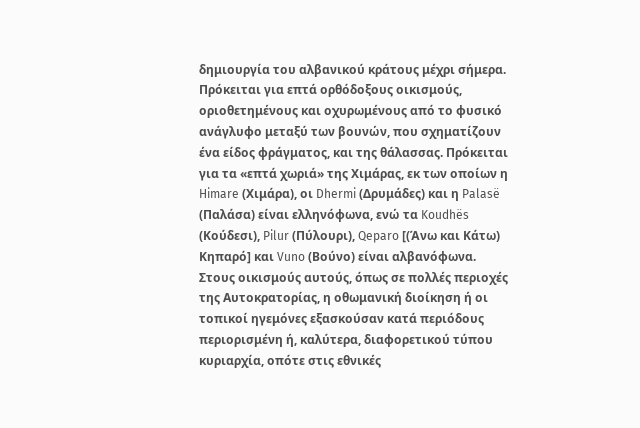δημιουργία του αλβανικού κράτους μέχρι σήμερα. Πρόκειται για επτά ορθόδοξους οικισμούς, οριοθετημένους και οχυρωμένους από το φυσικό ανάγλυφο μεταξύ των βουνών, που σχηματίζουν ένα είδος φράγματος, και της θάλασσας. Πρόκειται για τα «επτά χωριά» της Χιμάρας, εκ των οποίων η Himare (Χιμάρα), οι Dhermi (Δρυμάδες) και η Palasë (Παλάσα) είναι ελληνόφωνα, ενώ τα Koudhës (Κούδεσι), Pilur (Πύλουρι), Qeparo [(Άνω και Κάτω) Κηπαρό] και Vuno (Βούνο) είναι αλβανόφωνα. Στους οικισμούς αυτούς, όπως σε πολλές περιοχές της Αυτοκρατορίας, η οθωμανική διοίκηση ή οι τοπικοί ηγεμόνες εξασκούσαν κατά περιόδους περιορισμένη ή, καλύτερα, διαφορετικού τύπου κυριαρχία, οπότε στις εθνικές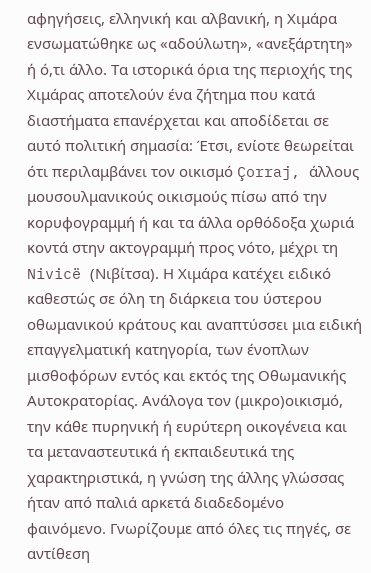αφηγήσεις, ελληνική και αλβανική, η Χιμάρα ενσωματώθηκε ως «αδούλωτη», «ανεξάρτητη» ή ό,τι άλλο. Τα ιστορικά όρια της περιοχής της Χιμάρας αποτελούν ένα ζήτημα που κατά διαστήματα επανέρχεται και αποδίδεται σε αυτό πολιτική σημασία: Έτσι, ενίοτε θεωρείται ότι περιλαμβάνει τον οικισμό Çorraj, άλλους μουσουλμανικούς οικισμούς πίσω από την κορυφογραμμή ή και τα άλλα ορθόδοξα χωριά κοντά στην ακτογραμμή προς νότο, μέχρι τη Nivicë (Νιβίτσα). Η Χιμάρα κατέχει ειδικό καθεστώς σε όλη τη διάρκεια του ύστερου οθωμανικού κράτους και αναπτύσσει μια ειδική επαγγελματική κατηγορία, των ένοπλων μισθοφόρων εντός και εκτός της Οθωμανικής Αυτοκρατορίας. Ανάλογα τον (μικρο)οικισμό, την κάθε πυρηνική ή ευρύτερη οικογένεια και τα μεταναστευτικά ή εκπαιδευτικά της χαρακτηριστικά, η γνώση της άλλης γλώσσας ήταν από παλιά αρκετά διαδεδομένο φαινόμενο. Γνωρίζουμε από όλες τις πηγές, σε αντίθεση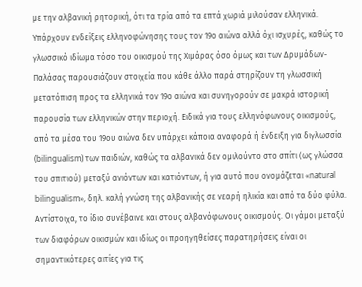με την αλβανική ρητορική, ότι τα τρία από τα επτά χωριά μιλούσαν ελληνικά. Υπάρχουν ενδείξεις ελληνοφώνησης τους τον 19ο αιώνα αλλά όχι ισχυρές, καθώς το γλωσσικό ιδίωμα τόσο του οικισμού της Χιμάρας όσο όμως και των Δρυμάδων-Παλάσας παρουσιάζουν στοιχεία που κάθε άλλο παρά στηρίζουν τη γλωσσική μετατόπιση προς τα ελληνικά τον 19ο αιώνα και συνηγορούν σε μακρά ιστορική παρουσία των ελληνικών στην περιοχή. Ειδικά για τους ελληνόφωνους οικισμούς, από τα μέσα του 19ου αιώνα δεν υπάρχει κάποια αναφορά ή ένδειξη για διγλωσσία (bilingualism) των παιδιών, καθώς τα αλβανικά δεν ομιλούντο στο σπίτι (ως γλώσσα του σπιτιού) μεταξύ ανιόντων και κατιόντων, ή για αυτό που ονομάζεται «natural bilingualism», δηλ. καλή γνώση της αλβανικής σε νεαρή ηλικία και από τα δύο φύλα. Αντίστοιχα, το ίδιο συνέβαινε και στους αλβανόφωνους οικισμούς. Οι γάμοι μεταξύ των διαφόρων οικισμών και ιδίως οι προηγηθείσες παρατηρήσεις είναι οι σημαντικότερες αιτίες για τις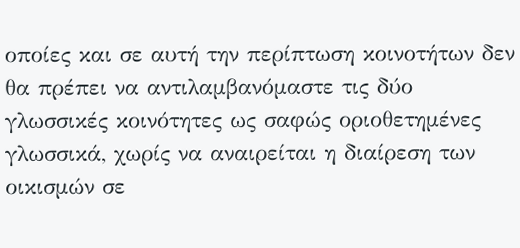οποίες και σε αυτή την περίπτωση κοινοτήτων δεν θα πρέπει να αντιλαμβανόμαστε τις δύο γλωσσικές κοινότητες ως σαφώς οριοθετημένες γλωσσικά, χωρίς να αναιρείται η διαίρεση των οικισμών σε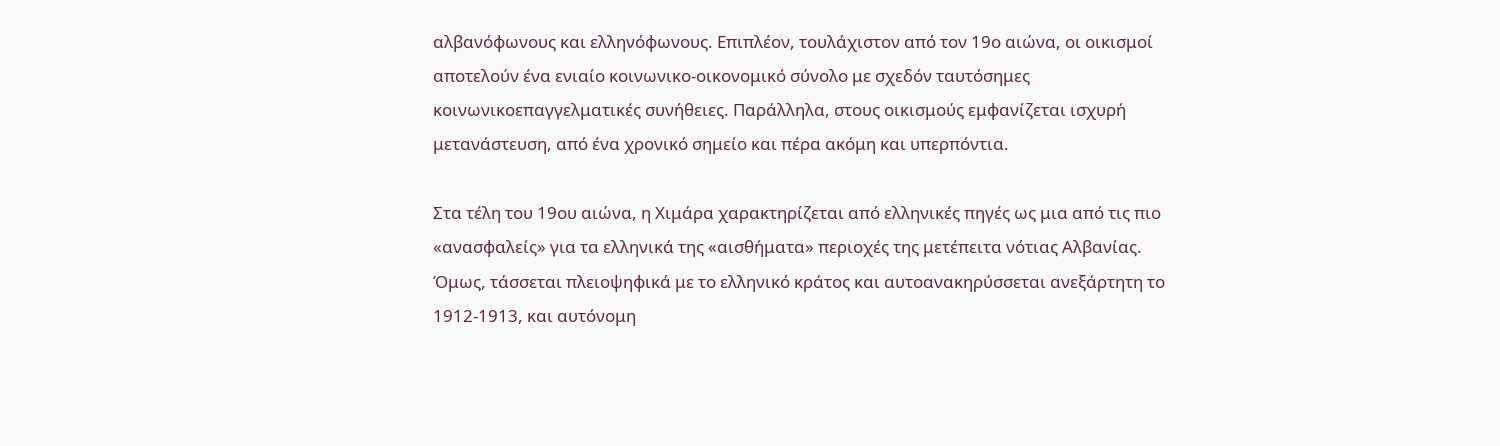αλβανόφωνους και ελληνόφωνους. Επιπλέον, τουλάχιστον από τον 19ο αιώνα, οι οικισμοί αποτελούν ένα ενιαίο κοινωνικο-οικονομικό σύνολο με σχεδόν ταυτόσημες κοινωνικοεπαγγελματικές συνήθειες. Παράλληλα, στους οικισμούς εμφανίζεται ισχυρή μετανάστευση, από ένα χρονικό σημείο και πέρα ακόμη και υπερπόντια.

Στα τέλη του 19ου αιώνα, η Χιμάρα χαρακτηρίζεται από ελληνικές πηγές ως μια από τις πιο «ανασφαλείς» για τα ελληνικά της «αισθήματα» περιοχές της μετέπειτα νότιας Αλβανίας. Όμως, τάσσεται πλειοψηφικά με το ελληνικό κράτος και αυτοανακηρύσσεται ανεξάρτητη το 1912-1913, και αυτόνομη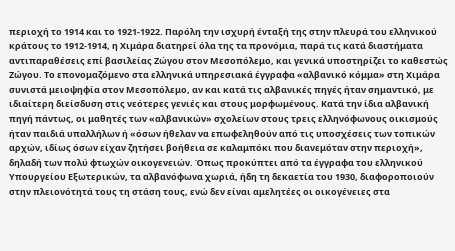περιοχή το 1914 και το 1921-1922. Παρόλη την ισχυρή ένταξή της στην πλευρά του ελληνικού κράτους το 1912-1914, η Χιμάρα διατηρεί όλα της τα προνόμια, παρά τις κατά διαστήματα αντιπαραθέσεις επί βασιλείας Ζώγου στον Μεσοπόλεμο, και γενικά υποστηρίζει το καθεστώς Ζώγου. Το επονομαζόμενο στα ελληνικά υπηρεσιακά έγγραφα «αλβανικό κόμμα» στη Χιμάρα συνιστά μειοψηφία στον Μεσοπόλεμο, αν και κατά τις αλβανικές πηγές ήταν σημαντικό, με ιδιαίτερη διείσδυση στις νεότερες γενιές και στους μορφωμένους. Κατά την ίδια αλβανική πηγή πάντως, οι μαθητές των «αλβανικών» σχολείων στους τρεις ελληνόφωνους οικισμούς ήταν παιδιά υπαλλήλων ή «όσων ήθελαν να επωφεληθούν από τις υποσχέσεις των τοπικών αρχών, ιδίως όσων είχαν ζητήσει βοήθεια σε καλαμπόκι που διανεμόταν στην περιοχή», δηλαδή των πολύ φτωχών οικογενειών. Όπως προκύπτει από τα έγγραφα του ελληνικού Υπουργείου Εξωτερικών, τα αλβανόφωνα χωριά, ήδη τη δεκαετία του 1930, διαφοροποιούν στην πλειονότητά τους τη στάση τους, ενώ δεν είναι αμελητέες οι οικογένειες στα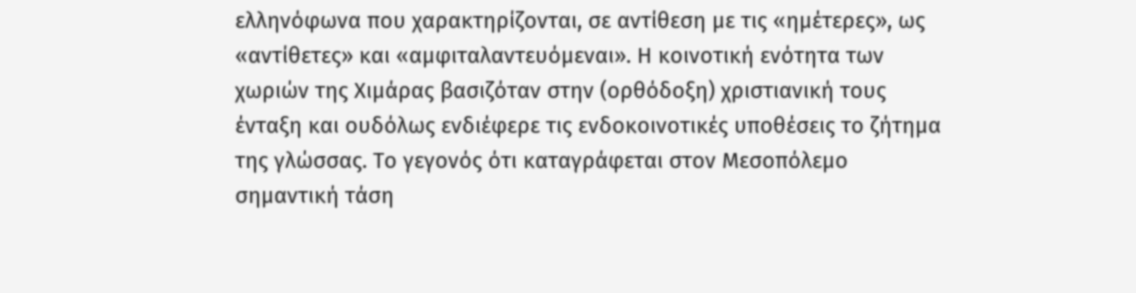ελληνόφωνα που χαρακτηρίζονται, σε αντίθεση με τις «ημέτερες», ως «αντίθετες» και «αμφιταλαντευόμεναι». Η κοινοτική ενότητα των χωριών της Χιμάρας βασιζόταν στην (ορθόδοξη) χριστιανική τους ένταξη και ουδόλως ενδιέφερε τις ενδοκοινοτικές υποθέσεις το ζήτημα της γλώσσας. Το γεγονός ότι καταγράφεται στον Μεσοπόλεμο σημαντική τάση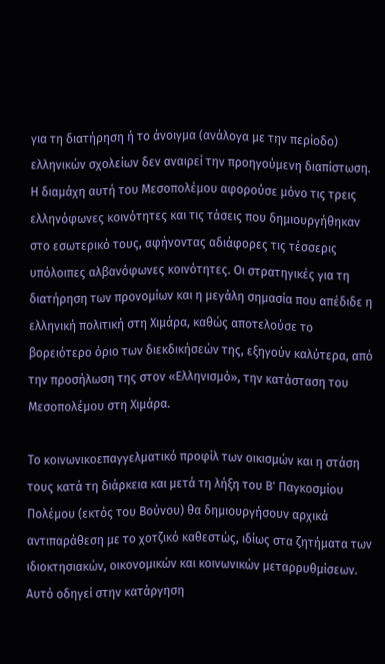για τη διατήρηση ή το άνοιγμα (ανάλογα με την περίοδο) ελληνικών σχολείων δεν αναιρεί την προηγούμενη διαπίστωση. Η διαμάχη αυτή του Μεσοπολέμου αφορούσε μόνο τις τρεις ελληνόφωνες κοινότητες και τις τάσεις που δημιουργήθηκαν στο εσωτερικό τους, αφήνοντας αδιάφορες τις τέσσερις υπόλοιπες αλβανόφωνες κοινότητες. Οι στρατηγικές για τη διατήρηση των προνομίων και η μεγάλη σημασία που απέδιδε η ελληνική πολιτική στη Χιμάρα, καθώς αποτελούσε το βορειότερο όριο των διεκδικήσεών της, εξηγούν καλύτερα, από την προσήλωση της στον «Ελληνισμό», την κατάσταση του Μεσοπολέμου στη Χιμάρα.

Το κοινωνικοεπαγγελματικό προφίλ των οικισμών και η στάση τους κατά τη διάρκεια και μετά τη λήξη του Β' Παγκοσμίου Πολέμου (εκτός του Βούνου) θα δημιουργήσουν αρχικά αντιπαράθεση με το χοτζικό καθεστώς, ιδίως στα ζητήματα των ιδιοκτησιακών, οικονομικών και κοινωνικών μεταρρυθμίσεων. Αυτό οδηγεί στην κατάργηση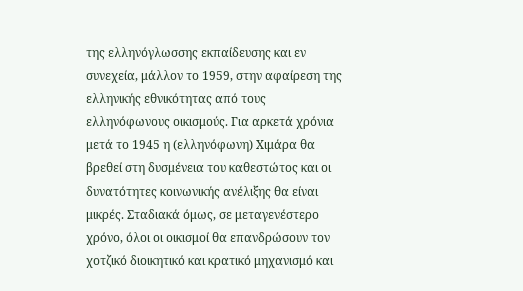της ελληνόγλωσσης εκπαίδευσης και εν συνεχεία, μάλλον το 1959, στην αφαίρεση της ελληνικής εθνικότητας από τους ελληνόφωνους οικισμούς. Για αρκετά χρόνια μετά το 1945 η (ελληνόφωνη) Χιμάρα θα βρεθεί στη δυσμένεια του καθεστώτος και οι δυνατότητες κοινωνικής ανέλιξης θα είναι μικρές. Σταδιακά όμως, σε μεταγενέστερο χρόνο, όλοι οι οικισμοί θα επανδρώσουν τον χοτζικό διοικητικό και κρατικό μηχανισμό και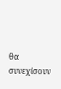θα συνεχίσουν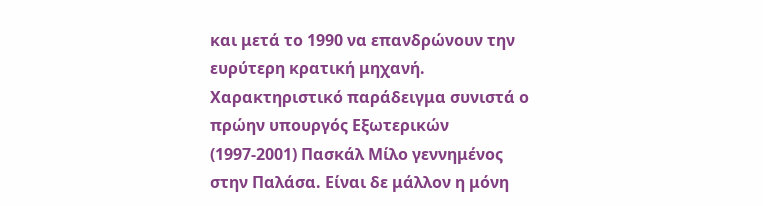και μετά το 1990 να επανδρώνουν την ευρύτερη κρατική μηχανή. Χαρακτηριστικό παράδειγμα συνιστά ο πρώην υπουργός Εξωτερικών (1997-2001) Πασκάλ Μίλο γεννημένος στην Παλάσα. Είναι δε μάλλον η μόνη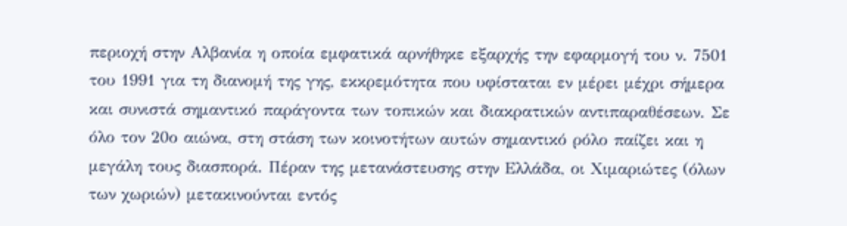περιοχή στην Αλβανία η οποία εμφατικά αρνήθηκε εξαρχής την εφαρμογή του ν. 7501 του 1991 για τη διανομή της γης, εκκρεμότητα που υφίσταται εν μέρει μέχρι σήμερα και συνιστά σημαντικό παράγοντα των τοπικών και διακρατικών αντιπαραθέσεων. Σε όλο τον 20ο αιώνα, στη στάση των κοινοτήτων αυτών σημαντικό ρόλο παίζει και η μεγάλη τους διασπορά. Πέραν της μετανάστευσης στην Ελλάδα, οι Χιμαριώτες (όλων των χωριών) μετακινούνται εντός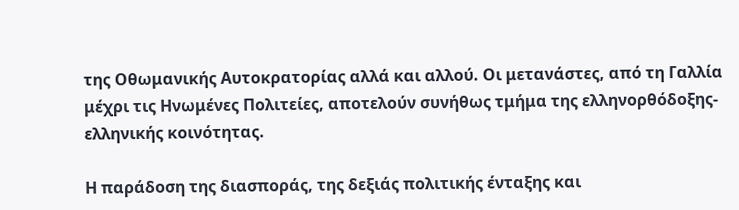της Οθωμανικής Αυτοκρατορίας αλλά και αλλού. Οι μετανάστες, από τη Γαλλία μέχρι τις Ηνωμένες Πολιτείες, αποτελούν συνήθως τμήμα της ελληνορθόδοξης-ελληνικής κοινότητας.

Η παράδοση της διασποράς, της δεξιάς πολιτικής ένταξης και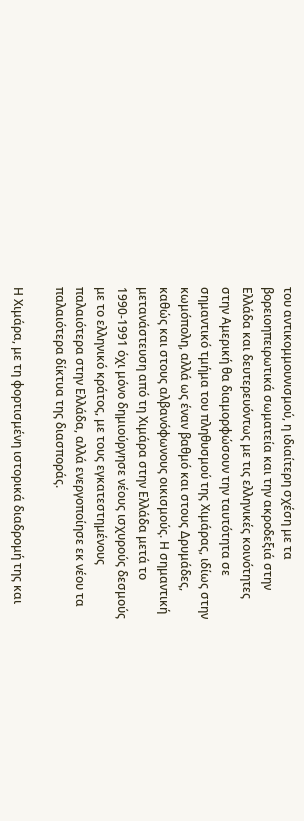του αντικομμουνισμού, η ιδιαίτερη σχέση με τα βορειοηπειρωτικά σωματεία και την ακροδεξιά στην Ελλάδα και δευτερευόντως με τις ελληνικές κοινότητες στην Αμερική θα διαμορφώσουν την ταυτότητα σε σημαντικό τμήμα του πληθυσμού της Χιμάρας, ιδίως στην κωμόπολη, αλλά ως έναν βαθμό και στους Δρυμάδες, καθώς και στους αλβανόφωνους οικισμούς. Η σημαντική μετανάστευση από τη Χιμάρα στην Ελλάδα μετά το 1990-1991 όχι μόνο δημιούργησε νέους ισχυρούς δεσμούς με το ελληνικό κράτος, με τους εγκατεστημένους παλαιότερα στην Ελλάδα, αλλά ενεργοποίησε εκ νέου τα παλαιότερα δίκτυα της διασποράς.

Η Χιμάρα, με τη φορτισμένη ιστορικά διαδρομή της και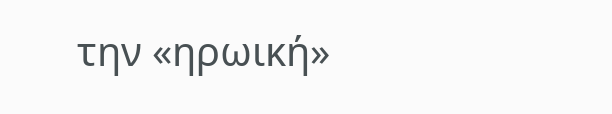την «ηρωική»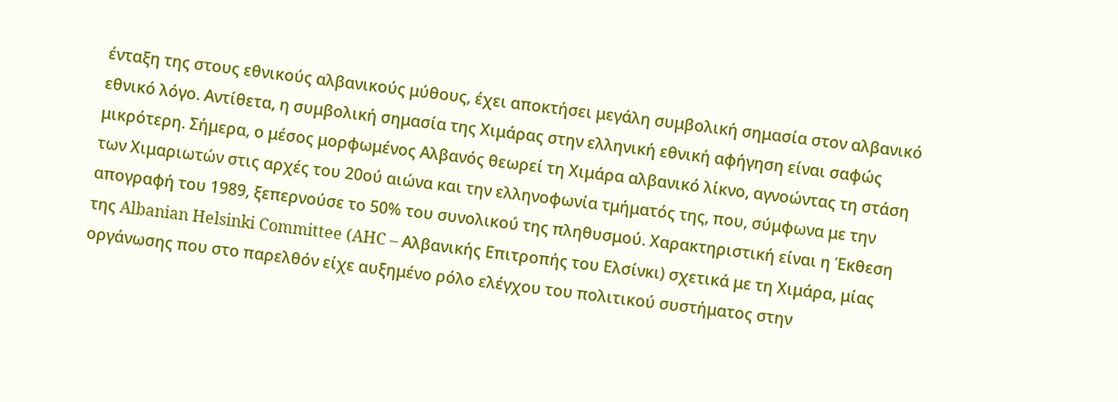ένταξη της στους εθνικούς αλβανικούς μύθους, έχει αποκτήσει μεγάλη συμβολική σημασία στον αλβανικό εθνικό λόγο. Αντίθετα, η συμβολική σημασία της Χιμάρας στην ελληνική εθνική αφήγηση είναι σαφώς μικρότερη. Σήμερα, ο μέσος μορφωμένος Αλβανός θεωρεί τη Χιμάρα αλβανικό λίκνο, αγνοώντας τη στάση των Χιμαριωτών στις αρχές του 20ού αιώνα και την ελληνοφωνία τμήματός της, που, σύμφωνα με την απογραφή του 1989, ξεπερνούσε το 50% του συνολικού της πληθυσμού. Χαρακτηριστική είναι η Έκθεση της Albanian Helsinki Committee (AHC – Αλβανικής Επιτροπής του Ελσίνκι) σχετικά με τη Χιμάρα, μίας οργάνωσης που στο παρελθόν είχε αυξημένο ρόλο ελέγχου του πολιτικού συστήματος στην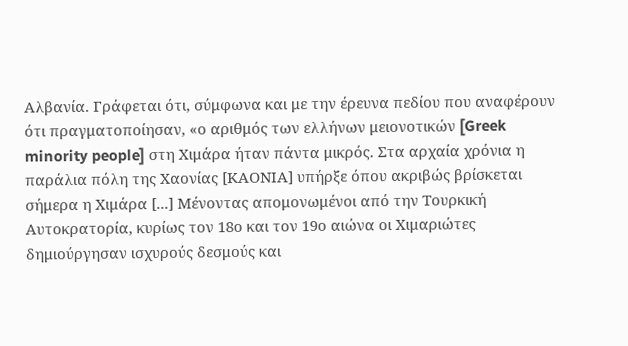Αλβανία. Γράφεται ότι, σύμφωνα και με την έρευνα πεδίου που αναφέρουν ότι πραγματοποίησαν, «ο αριθμός των ελλήνων μειονοτικών [Greek minority people] στη Χιμάρα ήταν πάντα μικρός. Στα αρχαία χρόνια η παράλια πόλη της Χαονίας [ΚΑΟΝΙΑ] υπήρξε όπου ακριβώς βρίσκεται σήμερα η Χιμάρα [...] Μένοντας απομονωμένοι από την Τουρκική Αυτοκρατορία, κυρίως τον 18ο και τον 19ο αιώνα οι Χιμαριώτες δημιούργησαν ισχυρούς δεσμούς και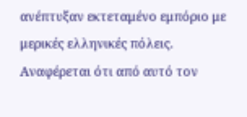ανέπτυξαν εκτεταμένο εμπόριο με μερικές ελληνικές πόλεις. Αναφέρεται ότι από αυτό τον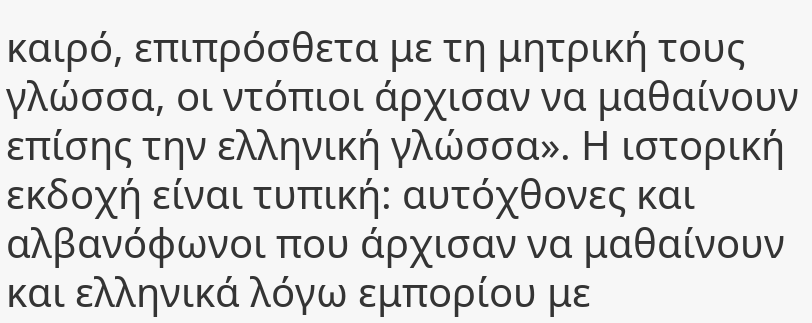καιρό, επιπρόσθετα με τη μητρική τους γλώσσα, οι ντόπιοι άρχισαν να μαθαίνουν επίσης την ελληνική γλώσσα». Η ιστορική εκδοχή είναι τυπική: αυτόχθονες και αλβανόφωνοι που άρχισαν να μαθαίνουν και ελληνικά λόγω εμπορίου με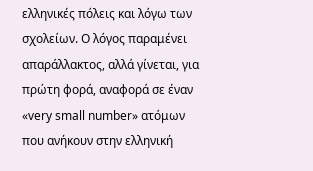ελληνικές πόλεις και λόγω των σχολείων. Ο λόγος παραμένει απαράλλακτος, αλλά γίνεται, για πρώτη φορά, αναφορά σε έναν «very small number» ατόμων που ανήκουν στην ελληνική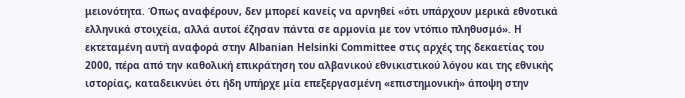μειονότητα. Όπως αναφέρουν, δεν μπορεί κανείς να αρνηθεί «ότι υπάρχουν μερικά εθνοτικά ελληνικά στοιχεία, αλλά αυτοί έζησαν πάντα σε αρμονία με τον ντόπιο πληθυσμό». Η εκτεταμένη αυτή αναφορά στην Albanian Helsinki Committee στις αρχές της δεκαετίας του 2000, πέρα από την καθολική επικράτηση του αλβανικού εθνικιστικού λόγου και της εθνικής ιστορίας, καταδεικνύει ότι ήδη υπήρχε μία επεξεργασμένη «επιστημονική» άποψη στην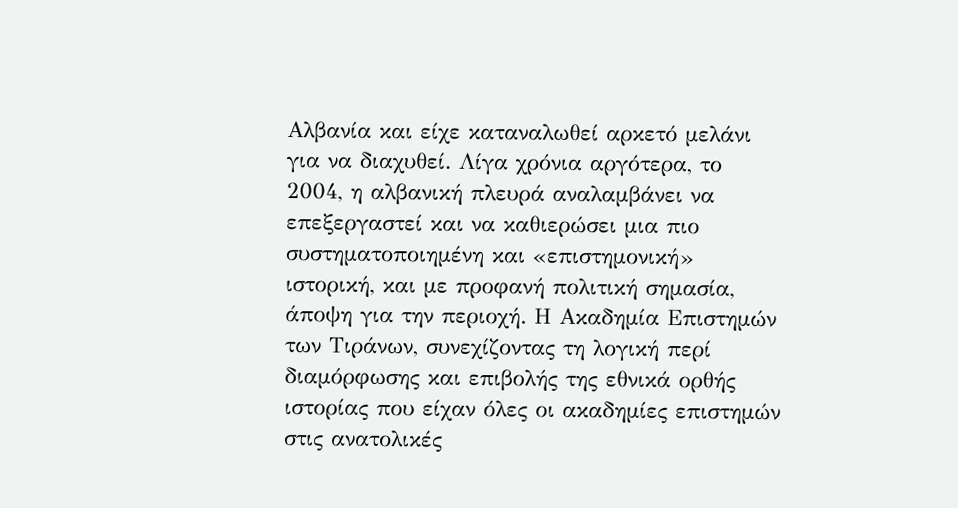Αλβανία και είχε καταναλωθεί αρκετό μελάνι για να διαχυθεί. Λίγα χρόνια αργότερα, το 2004, η αλβανική πλευρά αναλαμβάνει να επεξεργαστεί και να καθιερώσει μια πιο συστηματοποιημένη και «επιστημονική» ιστορική, και με προφανή πολιτική σημασία, άποψη για την περιοχή. Η Ακαδημία Επιστημών των Τιράνων, συνεχίζοντας τη λογική περί διαμόρφωσης και επιβολής της εθνικά ορθής ιστορίας που είχαν όλες οι ακαδημίες επιστημών στις ανατολικές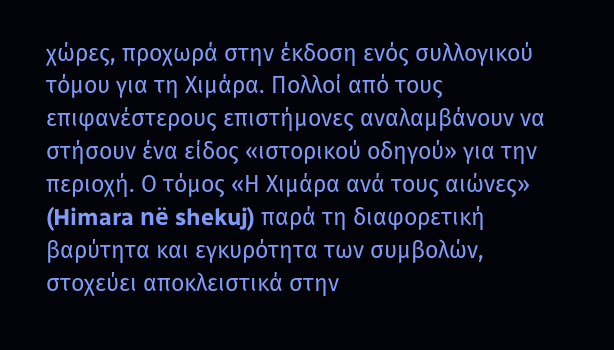χώρες, προχωρά στην έκδοση ενός συλλογικού τόμου για τη Χιμάρα. Πολλοί από τους επιφανέστερους επιστήμονες αναλαμβάνουν να στήσουν ένα είδος «ιστορικού οδηγού» για την περιοχή. Ο τόμος «Η Χιμάρα ανά τους αιώνες» (Himara në shekuj) παρά τη διαφορετική βαρύτητα και εγκυρότητα των συμβολών, στοχεύει αποκλειστικά στην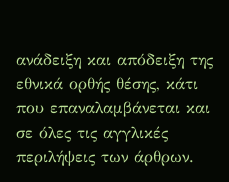ανάδειξη και απόδειξη της εθνικά ορθής θέσης, κάτι που επαναλαμβάνεται και σε όλες τις αγγλικές περιλήψεις των άρθρων.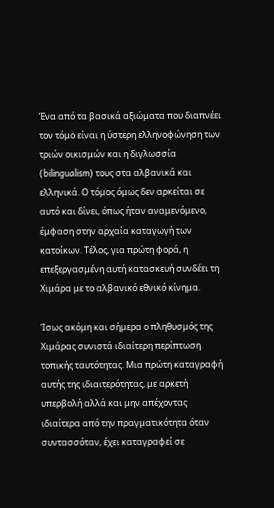Ένα από τα βασικά αξιώματα που διαπνέει τον τόμο είναι η ύστερη ελληνοφώνηση των τριών οικισμών και η διγλωσσία (bilingualism) τους στα αλβανικά και ελληνικά. Ο τόμος όμως δεν αρκείται σε αυτό και δίνει, όπως ήταν αναμενόμενο, έμφαση στην αρχαία καταγωγή των κατοίκων. Τέλος, για πρώτη φορά, η επεξεργασμένη αυτή κατασκευή συνδέει τη Χιμάρα με το αλβανικό εθνικό κίνημα.

Ίσως ακόμη και σήμερα ο πληθυσμός της Χιμάρας συνιστά ιδιαίτερη περίπτωση τοπικής ταυτότητας. Μια πρώτη καταγραφή αυτής της ιδιαιτερότητας, με αρκετή υπερβολή αλλά και μην απέχοντας ιδιαίτερα από την πραγματικότητα όταν συντασσόταν, έχει καταγραφεί σε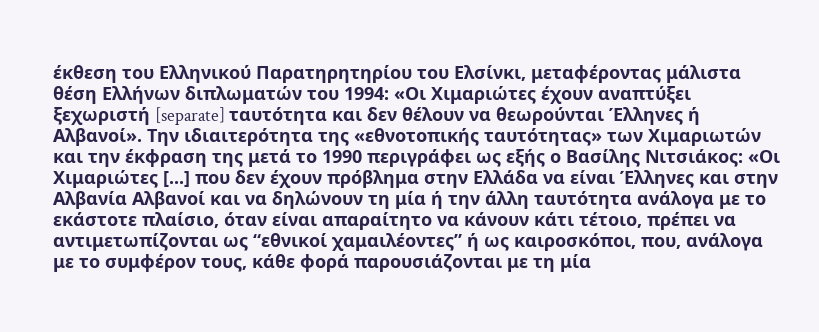έκθεση του Ελληνικού Παρατηρητηρίου του Ελσίνκι, μεταφέροντας μάλιστα θέση Ελλήνων διπλωματών του 1994: «Οι Χιμαριώτες έχουν αναπτύξει ξεχωριστή [separate] ταυτότητα και δεν θέλουν να θεωρούνται Έλληνες ή Αλβανοί». Την ιδιαιτερότητα της «εθνοτοπικής ταυτότητας» των Χιμαριωτών και την έκφραση της μετά το 1990 περιγράφει ως εξής ο Βασίλης Νιτσιάκος: «Οι Χιμαριώτες [...] που δεν έχουν πρόβλημα στην Ελλάδα να είναι Έλληνες και στην Αλβανία Αλβανοί και να δηλώνουν τη μία ή την άλλη ταυτότητα ανάλογα με το εκάστοτε πλαίσιο, όταν είναι απαραίτητο να κάνουν κάτι τέτοιο, πρέπει να αντιμετωπίζονται ως “εθνικοί χαμαιλέοντες” ή ως καιροσκόποι, που, ανάλογα με το συμφέρον τους, κάθε φορά παρουσιάζονται με τη μία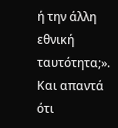ή την άλλη εθνική ταυτότητα;». Και απαντά ότι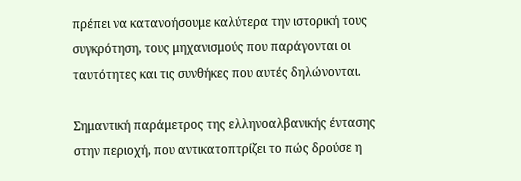πρέπει να κατανοήσουμε καλύτερα την ιστορική τους συγκρότηση, τους μηχανισμούς που παράγονται οι ταυτότητες και τις συνθήκες που αυτές δηλώνονται.

Σημαντική παράμετρος της ελληνοαλβανικής έντασης στην περιοχή, που αντικατοπτρίζει το πώς δρούσε η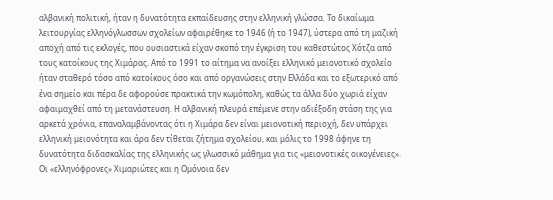αλβανική πολιτική, ήταν η δυνατότητα εκπαίδευσης στην ελληνική γλώσσα. Το δικαίωμα λειτουργίας ελληνόγλωσσων σχολείων αφαιρέθηκε το 1946 (ή το 1947), ύστερα από τη μαζική αποχή από τις εκλογές, που ουσιαστικά είχαν σκοπό την έγκριση του καθεστώτος Χότζα από τους κατοίκους της Χιμάρας. Από το 1991 το αίτημα να ανοίξει ελληνικό μειονοτικό σχολείο ήταν σταθερό τόσο από κατοίκους όσο και από οργανώσεις στην Ελλάδα και το εξωτερικό από ένα σημείο και πέρα δε αφορούσε πρακτικά την κωμόπολη, καθώς τα άλλα δύο χωριά είχαν αφαιμαχθεί από τη μετανάστευση. Η αλβανική πλευρά επέμενε στην αδιέξοδη στάση της για αρκετά χρόνια, επαναλαμβάνοντας ότι η Χιμάρα δεν είναι μειονοτική περιοχή, δεν υπάρχει ελληνική μειονότητα και άρα δεν τίθεται ζήτημα σχολείου, και μόλις το 1998 άφηνε τη δυνατότητα διδασκαλίας της ελληνικής ως γλωσσικό μάθημα για τις «μειονοτικές οικογένειες». Οι «ελληνόφρονες» Χιμαριώτες και η Ομόνοια δεν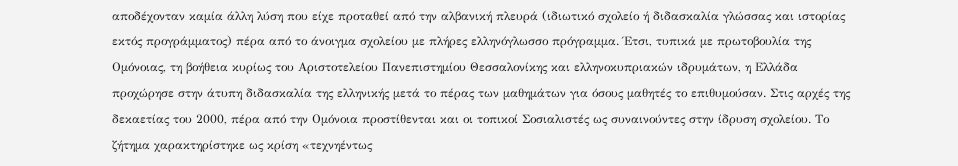αποδέχονταν καμία άλλη λύση που είχε προταθεί από την αλβανική πλευρά (ιδιωτικό σχολείο ή διδασκαλία γλώσσας και ιστορίας εκτός προγράμματος) πέρα από το άνοιγμα σχολείου με πλήρες ελληνόγλωσσο πρόγραμμα. Έτσι, τυπικά με πρωτοβουλία της Ομόνοιας, τη βοήθεια κυρίως του Αριστοτελείου Πανεπιστημίου Θεσσαλονίκης και ελληνοκυπριακών ιδρυμάτων, η Ελλάδα προχώρησε στην άτυπη διδασκαλία της ελληνικής μετά το πέρας των μαθημάτων για όσους μαθητές το επιθυμούσαν. Στις αρχές της δεκαετίας του 2000, πέρα από την Ομόνοια προστίθενται και οι τοπικοί Σοσιαλιστές ως συναινούντες στην ίδρυση σχολείου. Το ζήτημα χαρακτηρίστηκε ως κρίση «τεχνηέντως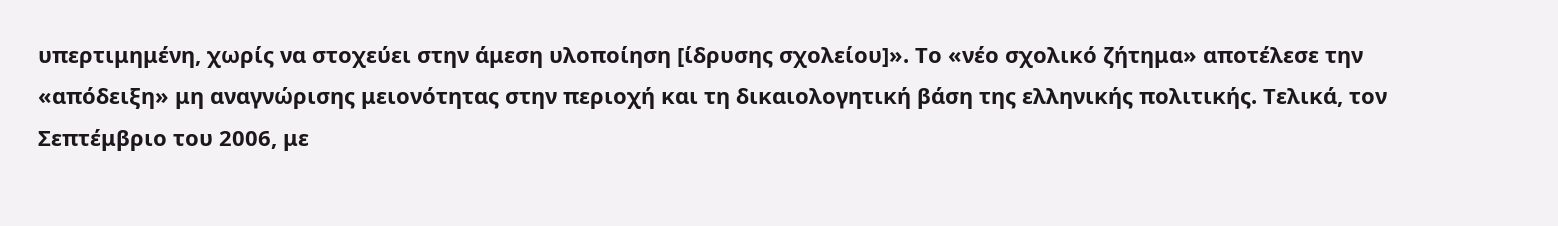υπερτιμημένη, χωρίς να στοχεύει στην άμεση υλοποίηση [ίδρυσης σχολείου]». Το «νέο σχολικό ζήτημα» αποτέλεσε την «απόδειξη» μη αναγνώρισης μειονότητας στην περιοχή και τη δικαιολογητική βάση της ελληνικής πολιτικής. Τελικά, τον Σεπτέμβριο του 2006, με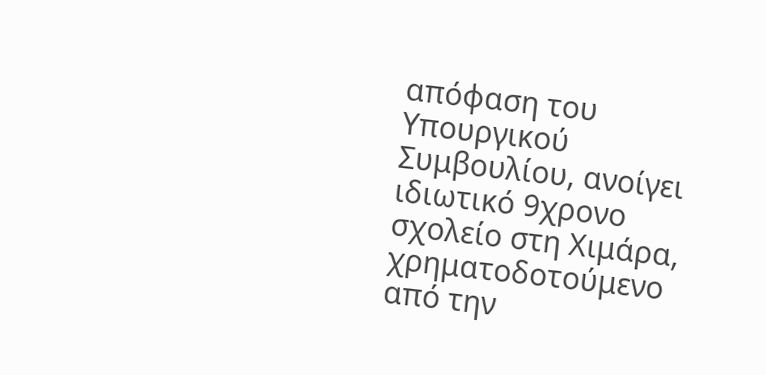απόφαση του Υπουργικού Συμβουλίου, ανοίγει ιδιωτικό 9χρονο σχολείο στη Χιμάρα, χρηματοδοτούμενο από την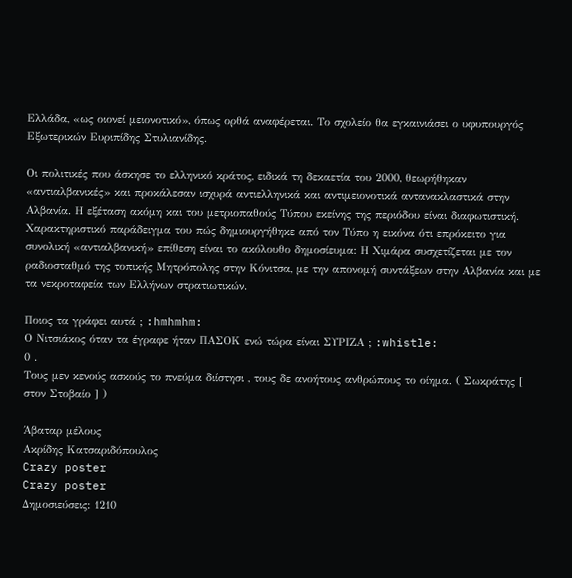Ελλάδα, «ως οιονεί μειονοτικό», όπως ορθά αναφέρεται. Το σχολείο θα εγκαινιάσει ο υφυπουργός Εξωτερικών Ευριπίδης Στυλιανίδης.

Οι πολιτικές που άσκησε το ελληνικό κράτος, ειδικά τη δεκαετία του 2000, θεωρήθηκαν «αντιαλβανικές» και προκάλεσαν ισχυρά αντιελληνικά και αντιμειονοτικά αντανακλαστικά στην Αλβανία. Η εξέταση ακόμη και του μετριοπαθούς Τύπου εκείνης της περιόδου είναι διαφωτιστική. Χαρακτηριστικό παράδειγμα του πώς δημιουργήθηκε από τον Τύπο η εικόνα ότι επρόκειτο για συνολική «αντιαλβανική» επίθεση είναι το ακόλουθο δημοσίευμα: Η Χιμάρα συσχετίζεται με τον ραδιοσταθμό της τοπικής Μητρόπολης στην Κόνιτσα, με την απονομή συντάξεων στην Αλβανία και με τα νεκροταφεία των Ελλήνων στρατιωτικών.

Ποιος τα γράφει αυτά ; :hmhmhm:
Ο Νιτσιάκος όταν τα έγραφε ήταν ΠΑΣΟΚ ενώ τώρα είναι ΣΥΡΙΖΑ ; :whistle:
0 .
Τους μεν κενούς ασκούς το πνεύμα διίστησι , τους δε ανοήτους ανθρώπους το οίημα. ( Σωκράτης [ στον Στοβαίο ] )

Άβαταρ μέλους
Ακρίδης Κατσαριδόπουλος
Crazy poster
Crazy poster
Δημοσιεύσεις: 1210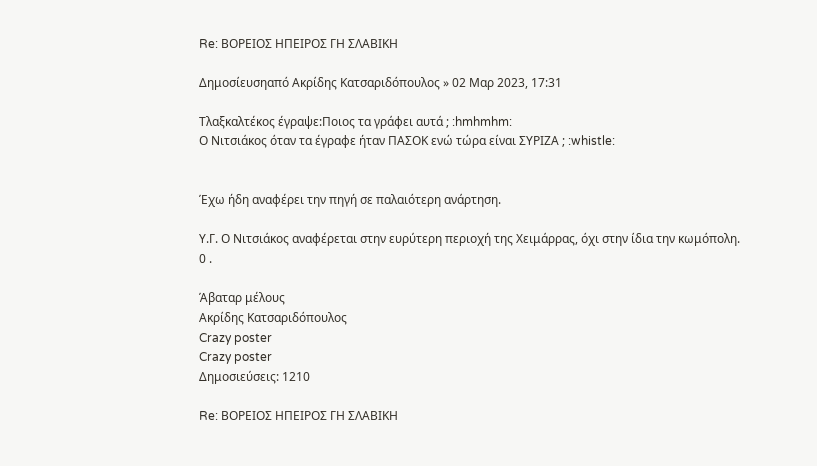Re: ΒΟΡΕΙΟΣ ΗΠΕΙΡΟΣ ΓΗ ΣΛΑΒΙΚΗ

Δημοσίευσηαπό Ακρίδης Κατσαριδόπουλος » 02 Μαρ 2023, 17:31

Τλαξκαλτέκος έγραψε:Ποιος τα γράφει αυτά ; :hmhmhm:
Ο Νιτσιάκος όταν τα έγραφε ήταν ΠΑΣΟΚ ενώ τώρα είναι ΣΥΡΙΖΑ ; :whistle:


Έχω ήδη αναφέρει την πηγή σε παλαιότερη ανάρτηση.

Υ.Γ. Ο Νιτσιάκος αναφέρεται στην ευρύτερη περιοχή της Χειμάρρας, όχι στην ίδια την κωμόπολη.
0 .

Άβαταρ μέλους
Ακρίδης Κατσαριδόπουλος
Crazy poster
Crazy poster
Δημοσιεύσεις: 1210

Re: ΒΟΡΕΙΟΣ ΗΠΕΙΡΟΣ ΓΗ ΣΛΑΒΙΚΗ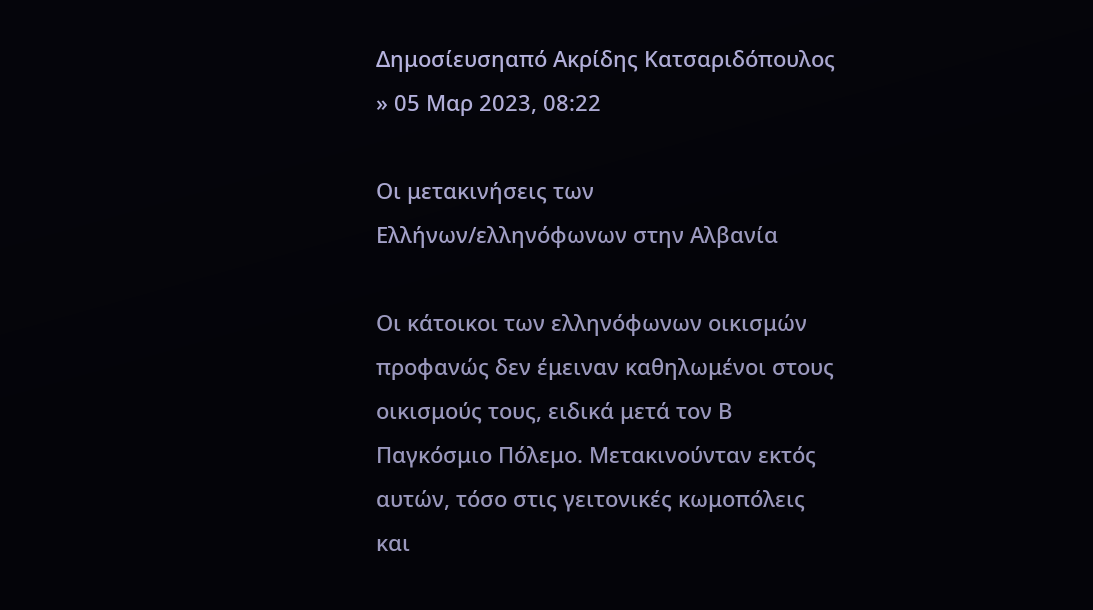Δημοσίευσηαπό Ακρίδης Κατσαριδόπουλος » 05 Μαρ 2023, 08:22

Οι μετακινήσεις των Ελλήνων/ελληνόφωνων στην Αλβανία

Οι κάτοικοι των ελληνόφωνων οικισμών προφανώς δεν έμειναν καθηλωμένοι στους οικισμούς τους, ειδικά μετά τον Β Παγκόσμιο Πόλεμο. Μετακινούνταν εκτός αυτών, τόσο στις γειτονικές κωμοπόλεις και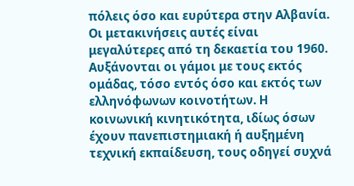πόλεις όσο και ευρύτερα στην Αλβανία. Οι μετακινήσεις αυτές είναι μεγαλύτερες από τη δεκαετία του 1960. Αυξάνονται οι γάμοι με τους εκτός ομάδας, τόσο εντός όσο και εκτός των ελληνόφωνων κοινοτήτων. Η κοινωνική κινητικότητα, ιδίως όσων έχουν πανεπιστημιακή ή αυξημένη τεχνική εκπαίδευση, τους οδηγεί συχνά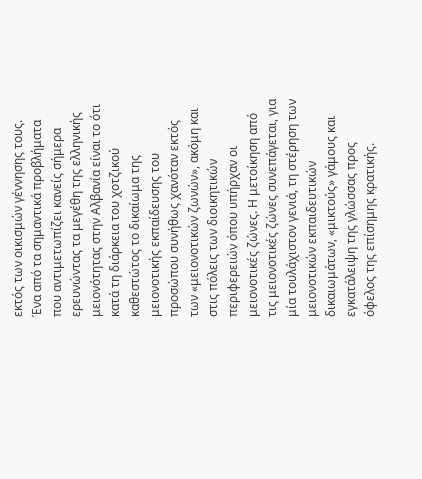εκτός των οικισμών γέννησης τους. Ένα από τα σημαντικά προβλήματα που αντιμετωπίζει κανείς σήμερα ερευνώντας τα μεγέθη της ελληνικής μειονότητας στην Αλβανία είναι το ότι κατά τη διάρκεια του χοτζικού καθεστώτος το δικαίωμα της μειονοτικής εκπαίδευσης του προσώπου συνήθως χανόταν εκτός των «μειονοτικών ζωνών», ακόμη και στις πόλεις των διοικητικών περιφερειών όπου υπήρχαν οι μειονοτικές ζώνες. Η μετοίκηση από τις μειονοτικές ζώνες συνεπάγεται, για μία τουλάχιστον γενιά, τη στέρηση των μειονοτικών εκπαιδευτικών δικαιωμάτων, «μικτούς» γάμους και εγκατάλειψη της γλώσσας προς όφελος της επίσημης κρατικής.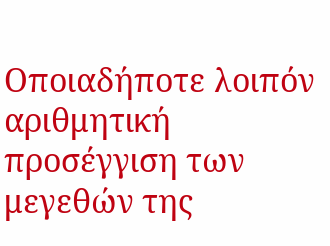Οποιαδήποτε λοιπόν αριθμητική προσέγγιση των μεγεθών της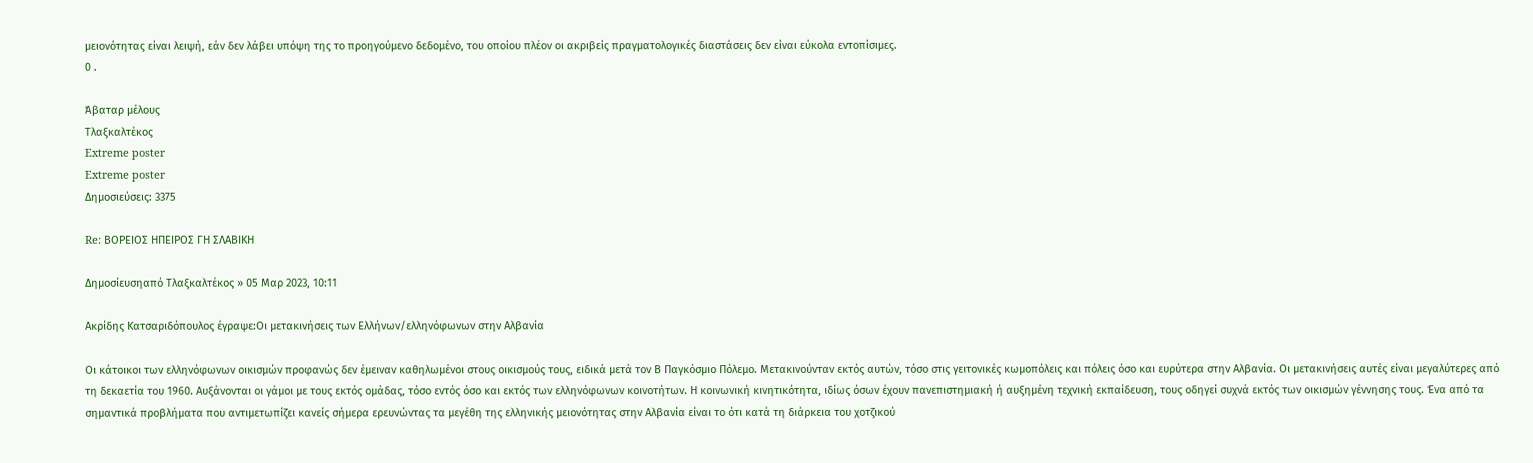μειονότητας είναι λειψή, εάν δεν λάβει υπόψη της το προηγούμενο δεδομένο, του οποίου πλέον οι ακριβείς πραγματολογικές διαστάσεις δεν είναι εύκολα εντοπίσιμες.
0 .

Άβαταρ μέλους
Τλαξκαλτέκος
Extreme poster
Extreme poster
Δημοσιεύσεις: 3375

Re: ΒΟΡΕΙΟΣ ΗΠΕΙΡΟΣ ΓΗ ΣΛΑΒΙΚΗ

Δημοσίευσηαπό Τλαξκαλτέκος » 05 Μαρ 2023, 10:11

Ακρίδης Κατσαριδόπουλος έγραψε:Οι μετακινήσεις των Ελλήνων/ελληνόφωνων στην Αλβανία

Οι κάτοικοι των ελληνόφωνων οικισμών προφανώς δεν έμειναν καθηλωμένοι στους οικισμούς τους, ειδικά μετά τον Β Παγκόσμιο Πόλεμο. Μετακινούνταν εκτός αυτών, τόσο στις γειτονικές κωμοπόλεις και πόλεις όσο και ευρύτερα στην Αλβανία. Οι μετακινήσεις αυτές είναι μεγαλύτερες από τη δεκαετία του 1960. Αυξάνονται οι γάμοι με τους εκτός ομάδας, τόσο εντός όσο και εκτός των ελληνόφωνων κοινοτήτων. Η κοινωνική κινητικότητα, ιδίως όσων έχουν πανεπιστημιακή ή αυξημένη τεχνική εκπαίδευση, τους οδηγεί συχνά εκτός των οικισμών γέννησης τους. Ένα από τα σημαντικά προβλήματα που αντιμετωπίζει κανείς σήμερα ερευνώντας τα μεγέθη της ελληνικής μειονότητας στην Αλβανία είναι το ότι κατά τη διάρκεια του χοτζικού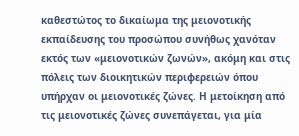καθεστώτος το δικαίωμα της μειονοτικής εκπαίδευσης του προσώπου συνήθως χανόταν εκτός των «μειονοτικών ζωνών», ακόμη και στις πόλεις των διοικητικών περιφερειών όπου υπήρχαν οι μειονοτικές ζώνες. Η μετοίκηση από τις μειονοτικές ζώνες συνεπάγεται, για μία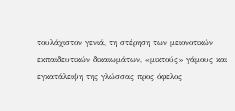τουλάχιστον γενιά, τη στέρηση των μειονοτικών εκπαιδευτικών δικαιωμάτων, «μικτούς» γάμους και εγκατάλειψη της γλώσσας προς όφελος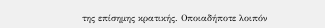της επίσημης κρατικής. Οποιαδήποτε λοιπόν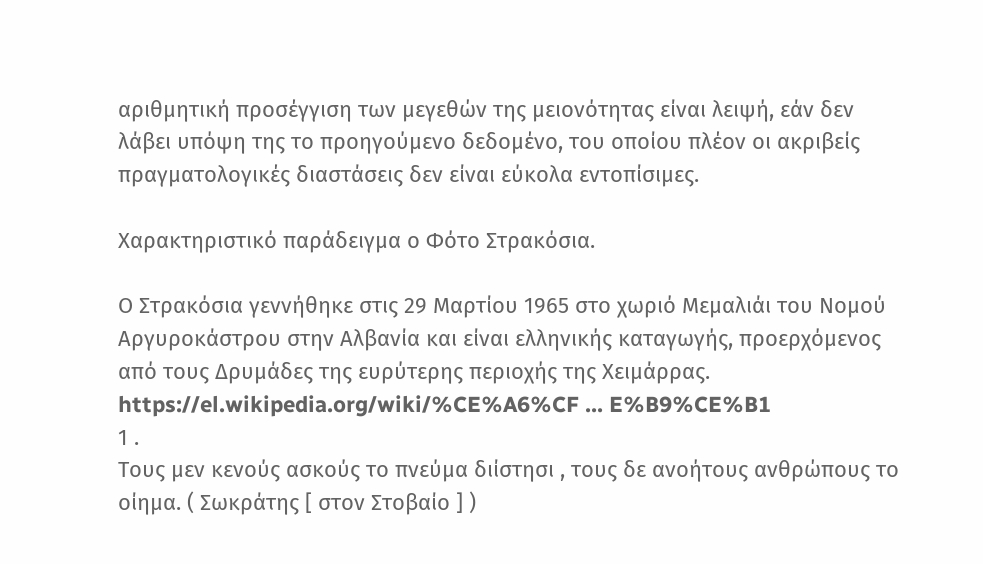αριθμητική προσέγγιση των μεγεθών της μειονότητας είναι λειψή, εάν δεν λάβει υπόψη της το προηγούμενο δεδομένο, του οποίου πλέον οι ακριβείς πραγματολογικές διαστάσεις δεν είναι εύκολα εντοπίσιμες.

Χαρακτηριστικό παράδειγμα ο Φότο Στρακόσια.

Ο Στρακόσια γεννήθηκε στις 29 Μαρτίου 1965 στο χωριό Μεμαλιάι του Νομού Αργυροκάστρου στην Αλβανία και είναι ελληνικής καταγωγής, προερχόμενος από τους Δρυμάδες της ευρύτερης περιοχής της Χειμάρρας.
https://el.wikipedia.org/wiki/%CE%A6%CF ... E%B9%CE%B1
1 .
Τους μεν κενούς ασκούς το πνεύμα διίστησι , τους δε ανοήτους ανθρώπους το οίημα. ( Σωκράτης [ στον Στοβαίο ] )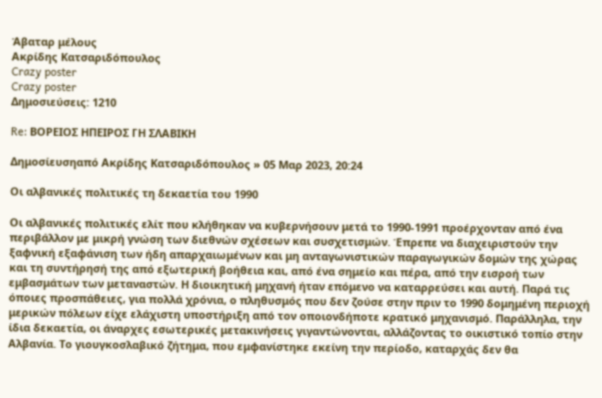Άβαταρ μέλους
Ακρίδης Κατσαριδόπουλος
Crazy poster
Crazy poster
Δημοσιεύσεις: 1210

Re: ΒΟΡΕΙΟΣ ΗΠΕΙΡΟΣ ΓΗ ΣΛΑΒΙΚΗ

Δημοσίευσηαπό Ακρίδης Κατσαριδόπουλος » 05 Μαρ 2023, 20:24

Οι αλβανικές πολιτικές τη δεκαετία του 1990

Οι αλβανικές πολιτικές ελίτ που κλήθηκαν να κυβερνήσουν μετά το 1990-1991 προέρχονταν από ένα περιβάλλον με μικρή γνώση των διεθνών σχέσεων και συσχετισμών. Έπρεπε να διαχειριστούν την ξαφνική εξαφάνιση των ήδη απαρχαιωμένων και μη ανταγωνιστικών παραγωγικών δομών της χώρας και τη συντήρησή της από εξωτερική βοήθεια και, από ένα σημείο και πέρα, από την εισροή των εμβασμάτων των μεταναστών. Η διοικητική μηχανή ήταν επόμενο να καταρρεύσει και αυτή. Παρά τις όποιες προσπάθειες, για πολλά χρόνια, ο πληθυσμός που δεν ζούσε στην πριν το 1990 δομημένη περιοχή μερικών πόλεων είχε ελάχιστη υποστήριξη από τον οποιονδήποτε κρατικό μηχανισμό. Παράλληλα, την ίδια δεκαετία, οι άναρχες εσωτερικές μετακινήσεις γιγαντώνονται, αλλάζοντας το οικιστικό τοπίο στην Αλβανία. Το γιουγκοσλαβικό ζήτημα, που εμφανίστηκε εκείνη την περίοδο, καταρχάς δεν θα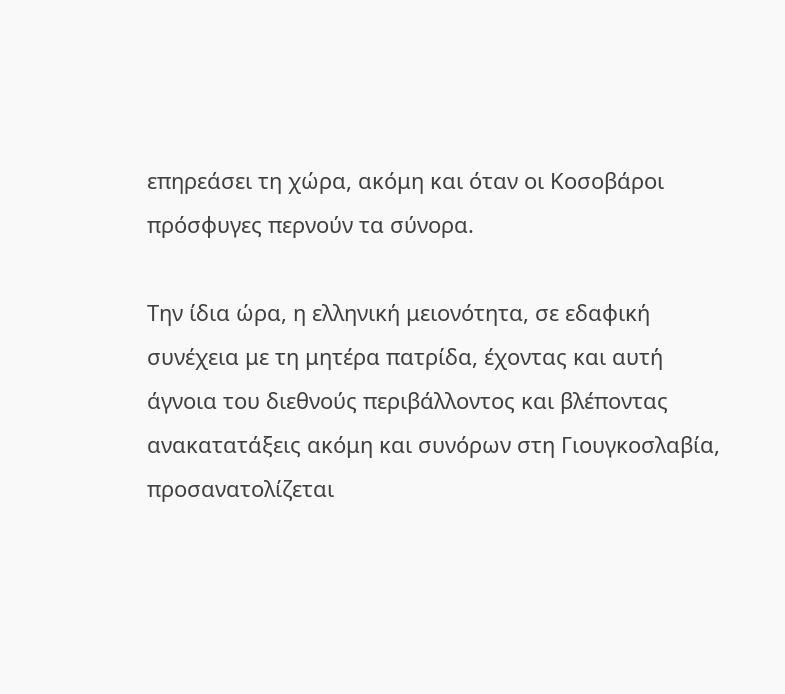επηρεάσει τη χώρα, ακόμη και όταν οι Κοσοβάροι πρόσφυγες περνούν τα σύνορα.

Την ίδια ώρα, η ελληνική μειονότητα, σε εδαφική συνέχεια με τη μητέρα πατρίδα, έχοντας και αυτή άγνοια του διεθνούς περιβάλλοντος και βλέποντας ανακατατάξεις ακόμη και συνόρων στη Γιουγκοσλαβία, προσανατολίζεται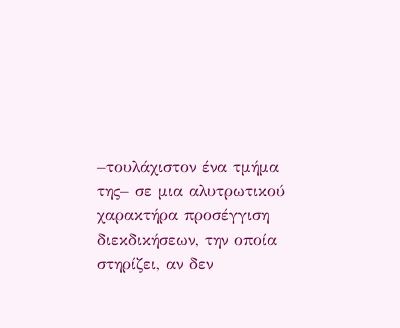–τουλάχιστον ένα τμήμα της– σε μια αλυτρωτικού χαρακτήρα προσέγγιση διεκδικήσεων, την οποία στηρίζει, αν δεν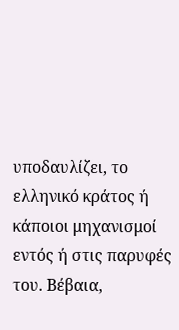υποδαυλίζει, το ελληνικό κράτος ή κάποιοι μηχανισμοί εντός ή στις παρυφές του. Βέβαια,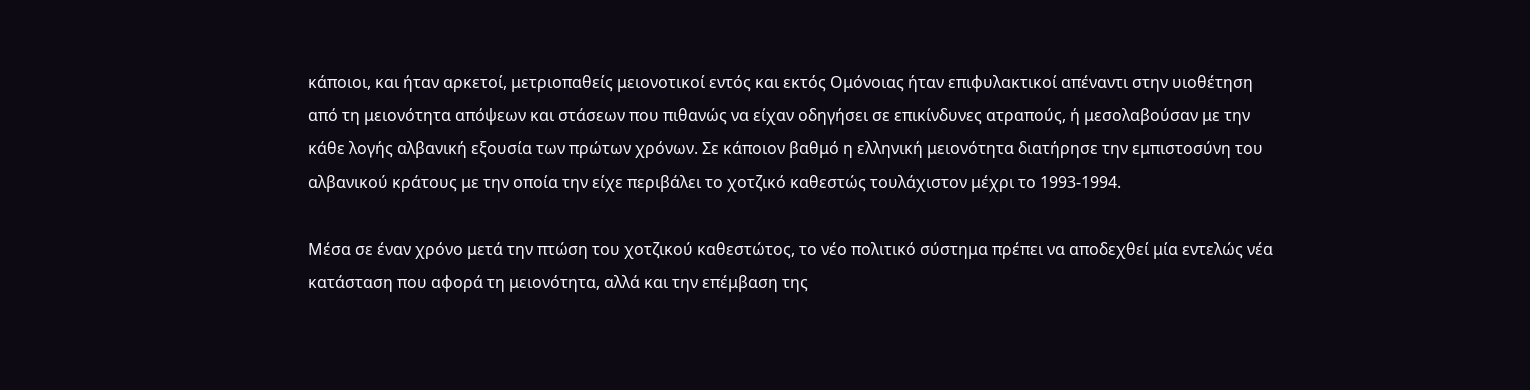κάποιοι, και ήταν αρκετοί, μετριοπαθείς μειονοτικοί εντός και εκτός Ομόνοιας ήταν επιφυλακτικοί απέναντι στην υιοθέτηση από τη μειονότητα απόψεων και στάσεων που πιθανώς να είχαν οδηγήσει σε επικίνδυνες ατραπούς, ή μεσολαβούσαν με την κάθε λογής αλβανική εξουσία των πρώτων χρόνων. Σε κάποιον βαθμό η ελληνική μειονότητα διατήρησε την εμπιστοσύνη του αλβανικού κράτους με την οποία την είχε περιβάλει το χοτζικό καθεστώς τουλάχιστον μέχρι το 1993-1994.

Μέσα σε έναν χρόνο μετά την πτώση του χοτζικού καθεστώτος, το νέο πολιτικό σύστημα πρέπει να αποδεχθεί μία εντελώς νέα κατάσταση που αφορά τη μειονότητα, αλλά και την επέμβαση της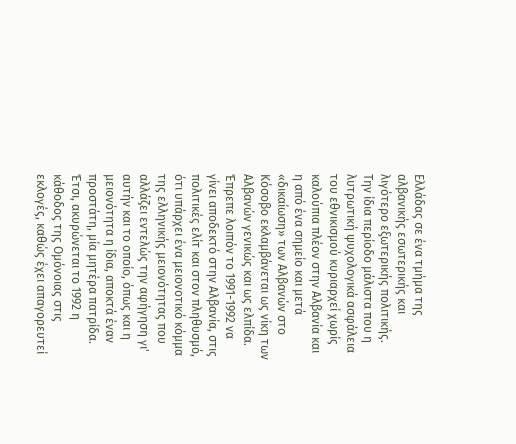Ελλάδας σε ένα τμήμα της αλβανικής εσωτερικής και λιγότερο εξωτερικής πολιτικής. Την ίδια περίοδο μάλιστα που η λυτρωτική ψυχολογικά ασφάλεια του εθνικισμού κυριαρχεί χωρίς καλούπια πλέον στην Αλβανία και η από ένα σημείο και μετά «δικαίωση» των Αλβανών στο Κόσοβο εκλαμβάνεται ως νίκη των Αλβανών γενικώς και ως ελπίδα. Έπρεπε λοιπόν το 1991-1992 να γίνει αποδεκτό στην Αλβανία, στις πολιτικές ελίτ και στον πληθυσμό, ότι υπάρχει ένα μειονοτικό κόμμα της ελληνικής μειονότητας που αλλάζει εντελώς την αφήγηση γι' αυτήν και το οποίο, όπως και η μειονότητα η ίδια, αποκτά έναν προστάτη, μία μητέρα πατρίδα. Έτσι, ακυρώνεται το 1992 η κάθοδος της Ομόνοιας στις εκλογές, καθώς έχει απαγορευτεί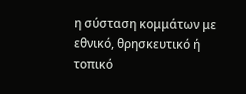η σύσταση κομμάτων με εθνικό, θρησκευτικό ή τοπικό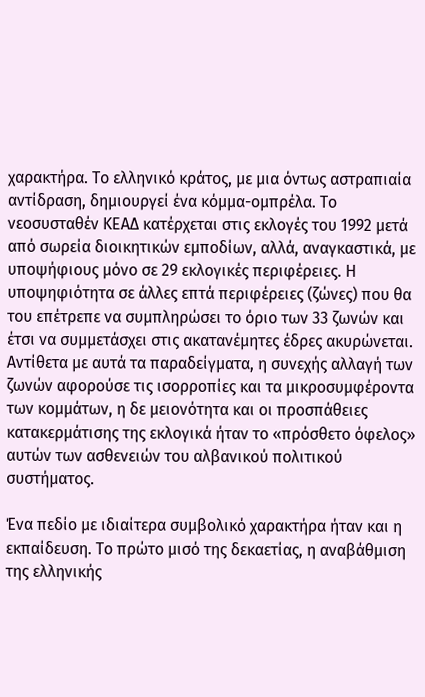χαρακτήρα. Το ελληνικό κράτος, με μια όντως αστραπιαία αντίδραση, δημιουργεί ένα κόμμα-ομπρέλα. Το νεοσυσταθέν ΚΕΑΔ κατέρχεται στις εκλογές του 1992 μετά από σωρεία διοικητικών εμποδίων, αλλά, αναγκαστικά, με υποψήφιους μόνο σε 29 εκλογικές περιφέρειες. Η υποψηφιότητα σε άλλες επτά περιφέρειες (ζώνες) που θα του επέτρεπε να συμπληρώσει το όριο των 33 ζωνών και έτσι να συμμετάσχει στις ακατανέμητες έδρες ακυρώνεται. Αντίθετα με αυτά τα παραδείγματα, η συνεχής αλλαγή των ζωνών αφορούσε τις ισορροπίες και τα μικροσυμφέροντα των κομμάτων, η δε μειονότητα και οι προσπάθειες κατακερμάτισης της εκλογικά ήταν το «πρόσθετο όφελος» αυτών των ασθενειών του αλβανικού πολιτικού συστήματος.

Ένα πεδίο με ιδιαίτερα συμβολικό χαρακτήρα ήταν και η εκπαίδευση. Το πρώτο μισό της δεκαετίας, η αναβάθμιση της ελληνικής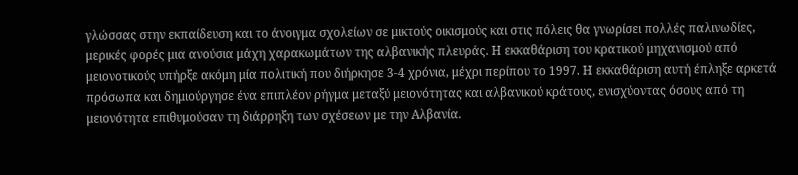γλώσσας στην εκπαίδευση και το άνοιγμα σχολείων σε μικτούς οικισμούς και στις πόλεις θα γνωρίσει πολλές παλινωδίες, μερικές φορές μια ανούσια μάχη χαρακωμάτων της αλβανικής πλευράς. Η εκκαθάριση του κρατικού μηχανισμού από μειονοτικούς υπήρξε ακόμη μία πολιτική που διήρκησε 3-4 χρόνια, μέχρι περίπου το 1997. Η εκκαθάριση αυτή έπληξε αρκετά πρόσωπα και δημιούργησε ένα επιπλέον ρήγμα μεταξύ μειονότητας και αλβανικού κράτους, ενισχύοντας όσους από τη μειονότητα επιθυμούσαν τη διάρρηξη των σχέσεων με την Αλβανία.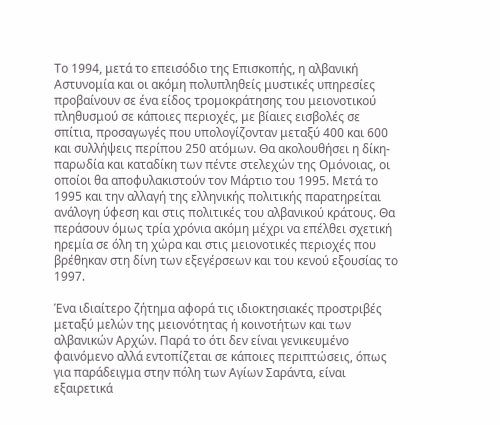Το 1994, μετά το επεισόδιο της Επισκοπής, η αλβανική Αστυνομία και οι ακόμη πολυπληθείς μυστικές υπηρεσίες προβαίνουν σε ένα είδος τρομοκράτησης του μειονοτικού πληθυσμού σε κάποιες περιοχές, με βίαιες εισβολές σε σπίτια, προσαγωγές που υπολογίζονταν μεταξύ 400 και 600 και συλλήψεις περίπου 250 ατόμων. Θα ακολουθήσει η δίκη-παρωδία και καταδίκη των πέντε στελεχών της Ομόνοιας, οι οποίοι θα αποφυλακιστούν τον Μάρτιο του 1995. Μετά το 1995 και την αλλαγή της ελληνικής πολιτικής παρατηρείται ανάλογη ύφεση και στις πολιτικές του αλβανικού κράτους. Θα περάσουν όμως τρία χρόνια ακόμη μέχρι να επέλθει σχετική ηρεμία σε όλη τη χώρα και στις μειονοτικές περιοχές που βρέθηκαν στη δίνη των εξεγέρσεων και του κενού εξουσίας το 1997.

Ένα ιδιαίτερο ζήτημα αφορά τις ιδιοκτησιακές προστριβές μεταξύ μελών της μειονότητας ή κοινοτήτων και των αλβανικών Αρχών. Παρά το ότι δεν είναι γενικευμένο φαινόμενο αλλά εντοπίζεται σε κάποιες περιπτώσεις, όπως για παράδειγμα στην πόλη των Αγίων Σαράντα, είναι εξαιρετικά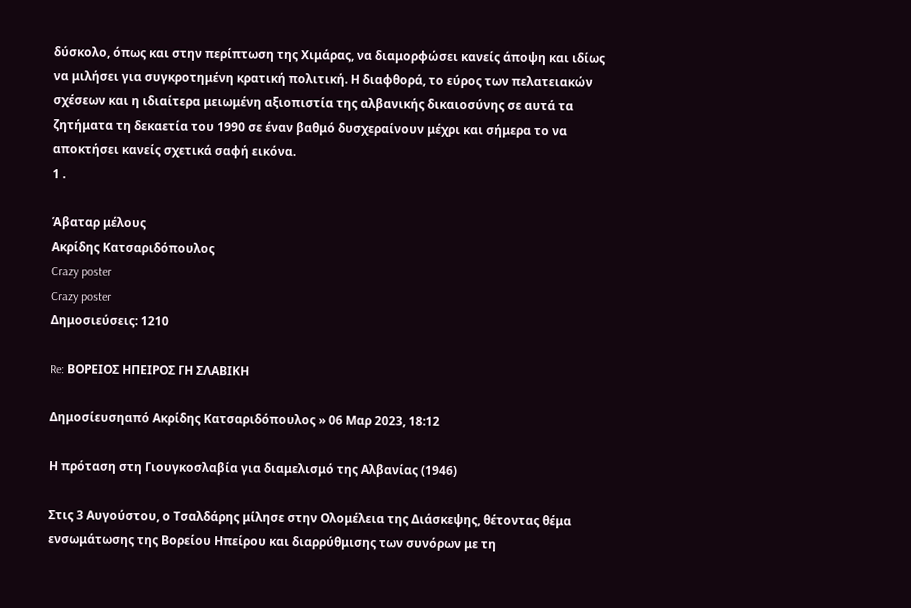δύσκολο, όπως και στην περίπτωση της Χιμάρας, να διαμορφώσει κανείς άποψη και ιδίως να μιλήσει για συγκροτημένη κρατική πολιτική. Η διαφθορά, το εύρος των πελατειακών σχέσεων και η ιδιαίτερα μειωμένη αξιοπιστία της αλβανικής δικαιοσύνης σε αυτά τα ζητήματα τη δεκαετία του 1990 σε έναν βαθμό δυσχεραίνουν μέχρι και σήμερα το να αποκτήσει κανείς σχετικά σαφή εικόνα.
1 .

Άβαταρ μέλους
Ακρίδης Κατσαριδόπουλος
Crazy poster
Crazy poster
Δημοσιεύσεις: 1210

Re: ΒΟΡΕΙΟΣ ΗΠΕΙΡΟΣ ΓΗ ΣΛΑΒΙΚΗ

Δημοσίευσηαπό Ακρίδης Κατσαριδόπουλος » 06 Μαρ 2023, 18:12

Η πρόταση στη Γιουγκοσλαβία για διαμελισμό της Αλβανίας (1946)

Στις 3 Αυγούστου, ο Τσαλδάρης μίλησε στην Ολομέλεια της Διάσκεψης, θέτοντας θέμα ενσωμάτωσης της Βορείου Ηπείρου και διαρρύθμισης των συνόρων με τη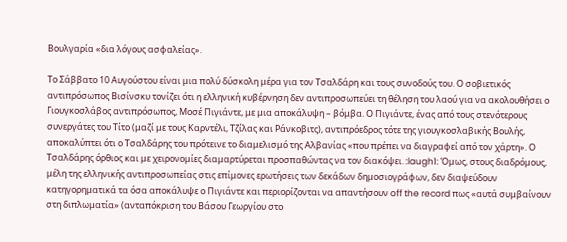Βουλγαρία «δια λόγους ασφαλείας».

Το Σάββατο 10 Αυγούστου είναι μια πολύ δύσκολη μέρα για τον Τσαλδάρη και τους συνοδούς του. Ο σοβιετικός αντιπρόσωπος Βισίνσκυ τονίζει ότι η ελληνική κυβέρνηση δεν αντιπροσωπεύει τη θέληση του λαού για να ακολουθήσει ο Γιουγκοσλάβος αντιπρόσωπος, Μοσέ Πιγιάντε, με μια αποκάλυψη – βόμβα. Ο Πιγιάντε, ένας από τους στενότερους συνεργάτες του Τίτο (μαζί με τους Καρντέλι, Τζίλας και Ράνκοβιτς), αντιπρόεδρος τότε της γιουγκοσλαβικής Βουλής, αποκαλύπτει ότι ο Τσαλδάρης του πρότεινε το διαμελισμό της Αλβανίας «που πρέπει να διαγραφεί από τον χάρτη». Ο Τσαλδάρης όρθιος και με χειρονομίες διαμαρτύρεται προσπαθώντας να τον διακόψει. :laugh1: Όμως, στους διαδρόμους, μέλη της ελληνικής αντιπροσωπείας στις επίμονες ερωτήσεις των δεκάδων δημοσιογράφων, δεν διαψεύδουν κατηγορηματικά τα όσα αποκάλυψε ο Πιγιάντε και περιορίζονται να απαντήσουν off the record πως «αυτά συμβαίνουν στη διπλωματία» (ανταπόκριση του Βάσου Γεωργίου στο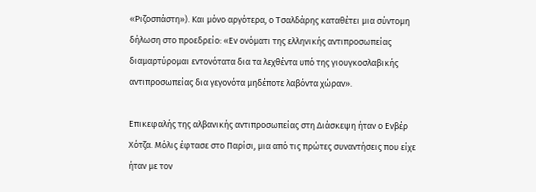«Ριζοσπάστη»). Και μόνο αργότερα, ο Τσαλδάρης καταθέτει μια σύντομη δήλωση στο προεδρείο: «Εν ονόματι της ελληνικής αντιπροσωπείας διαμαρτύρομαι εντονότατα δια τα λεχθέντα υπό της γιουγκοσλαβικής αντιπροσωπείας δια γεγονότα μηδέποτε λαβόντα χώραν».

Επικεφαλής της αλβανικής αντιπροσωπείας στη Διάσκεψη ήταν ο Ενβέρ Χότζα. Μόλις έφτασε στο Παρίσι, μια από τις πρώτες συναντήσεις που είχε ήταν με τον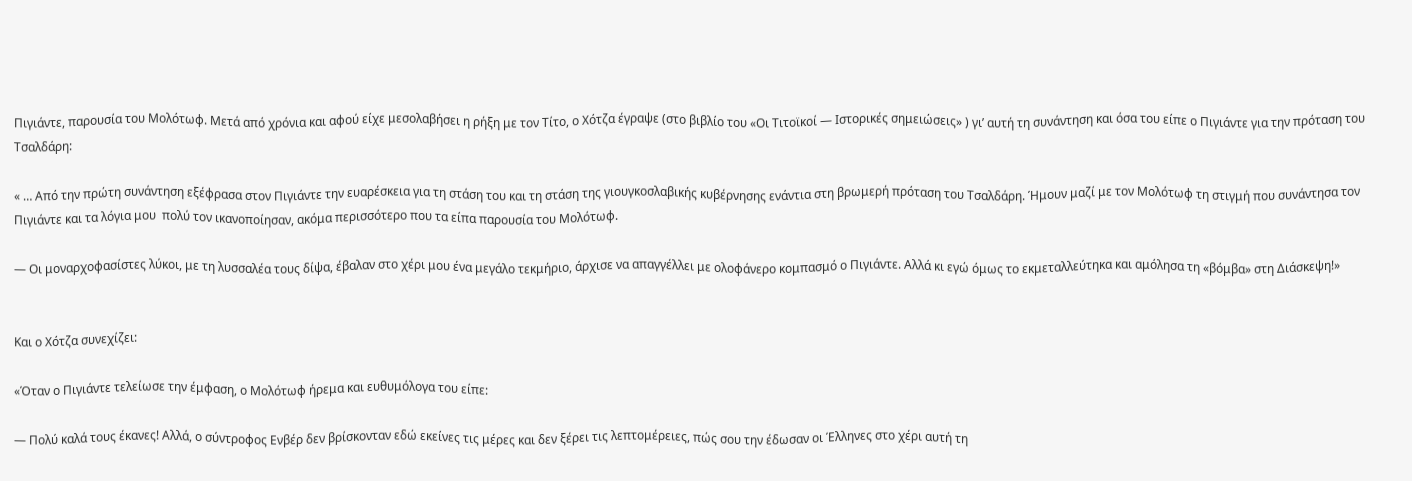Πιγιάντε, παρουσία του Μολότωφ. Μετά από χρόνια και αφού είχε μεσολαβήσει η ρήξη με τον Τίτο, ο Χότζα έγραψε (στο βιβλίο του «Οι Τιτοϊκοί — Iστορικές σημειώσεις» ) γι’ αυτή τη συνάντηση και όσα του είπε ο Πιγιάντε για την πρόταση του Τσαλδάρη:

« … Από την πρώτη συνάντηση εξέφρασα στον Πιγιάντε την ευαρέσκεια για τη στάση του και τη στάση της γιουγκοσλαβικής κυβέρνησης ενάντια στη βρωμερή πρόταση του Τσαλδάρη. Ήμουν μαζί με τον Μολότωφ τη στιγμή που συνάντησα τον Πιγιάντε και τα λόγια μου  πολύ τον ικανοποίησαν, ακόμα περισσότερο που τα είπα παρουσία του Μολότωφ.

— Οι μοναρχοφασίστες λύκοι, με τη λυσσαλέα τους δίψα, έβαλαν στο χέρι μου ένα μεγάλο τεκμήριο, άρχισε να απαγγέλλει με ολοφάνερο κομπασμό ο Πιγιάντε. Αλλά κι εγώ όμως το εκμεταλλεύτηκα και αμόλησα τη «βόμβα» στη Διάσκεψη!»


Και ο Χότζα συνεχίζει:

«Όταν ο Πιγιάντε τελείωσε την έμφαση, ο Μολότωφ ήρεμα και ευθυμόλογα του είπε:

— Πολύ καλά τους έκανες! Αλλά, ο σύντροφος Ενβέρ δεν βρίσκονταν εδώ εκείνες τις μέρες και δεν ξέρει τις λεπτομέρειες, πώς σου την έδωσαν οι Έλληνες στο χέρι αυτή τη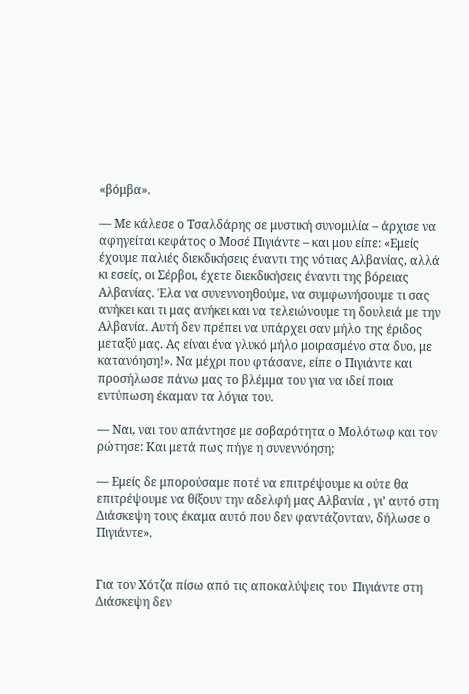«βόμβα».

— Με κάλεσε ο Τσαλδάρης σε μυστική συνομιλία – άρχισε να αφηγείται κεφάτος ο Μοσέ Πιγιάντε – και μου είπε: «Εμείς έχουμε παλιές διεκδικήσεις έναντι της νότιας Αλβανίας, αλλά κι εσείς, οι Σέρβοι, έχετε διεκδικήσεις έναντι της βόρειας Αλβανίας. Έλα να συνεννοηθούμε, να συμφωνήσουμε τι σας ανήκει και τι μας ανήκει και να τελειώνουμε τη δουλειά με την Αλβανία. Αυτή δεν πρέπει να υπάρχει σαν μήλο της έριδος μεταξύ μας. Ας είναι ένα γλυκό μήλο μοιρασμένο στα δυο, με κατανόηση!». Να μέχρι που φτάσανε, είπε ο Πιγιάντε και προσήλωσε πάνω μας το βλέμμα του για να ιδεί ποια εντύπωση έκαμαν τα λόγια του.

— Ναι, ναι του απάντησε με σοβαρότητα ο Μολότωφ και τον ρώτησε: Και μετά πως πήγε η συνεννόηση;

— Εμείς δε μπορούσαμε ποτέ να επιτρέψουμε κι ούτε θα επιτρέψουμε να θίξουν την αδελφή μας Αλβανία , γι’ αυτό στη Διάσκεψη τους έκαμα αυτό που δεν φαντάζονταν, δήλωσε ο Πιγιάντε».


Για τον Χότζα πίσω από τις αποκαλύψεις του  Πιγιάντε στη Διάσκεψη δεν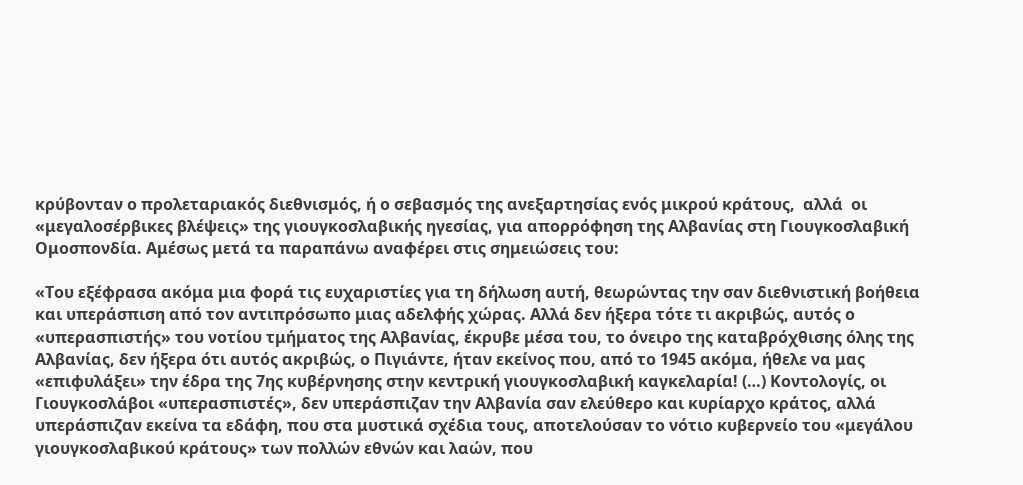κρύβονταν ο προλεταριακός διεθνισμός, ή ο σεβασμός της ανεξαρτησίας ενός μικρού κράτους,  αλλά  οι «μεγαλοσέρβικες βλέψεις» της γιουγκοσλαβικής ηγεσίας, για απορρόφηση της Αλβανίας στη Γιουγκοσλαβική Ομοσπονδία. Αμέσως μετά τα παραπάνω αναφέρει στις σημειώσεις του:

«Του εξέφρασα ακόμα μια φορά τις ευχαριστίες για τη δήλωση αυτή, θεωρώντας την σαν διεθνιστική βοήθεια και υπεράσπιση από τον αντιπρόσωπο μιας αδελφής χώρας. Αλλά δεν ήξερα τότε τι ακριβώς, αυτός ο «υπερασπιστής» του νοτίου τμήματος της Αλβανίας, έκρυβε μέσα του, το όνειρο της καταβρόχθισης όλης της Αλβανίας, δεν ήξερα ότι αυτός ακριβώς, ο Πιγιάντε, ήταν εκείνος που, από το 1945 ακόμα, ήθελε να μας «επιφυλάξει» την έδρα της 7ης κυβέρνησης στην κεντρική γιουγκοσλαβική καγκελαρία! (…) Κοντολογίς, οι Γιουγκοσλάβοι «υπερασπιστές», δεν υπεράσπιζαν την Αλβανία σαν ελεύθερο και κυρίαρχο κράτος, αλλά υπεράσπιζαν εκείνα τα εδάφη, που στα μυστικά σχέδια τους, αποτελούσαν το νότιο κυβερνείο του «μεγάλου γιουγκοσλαβικού κράτους» των πολλών εθνών και λαών, που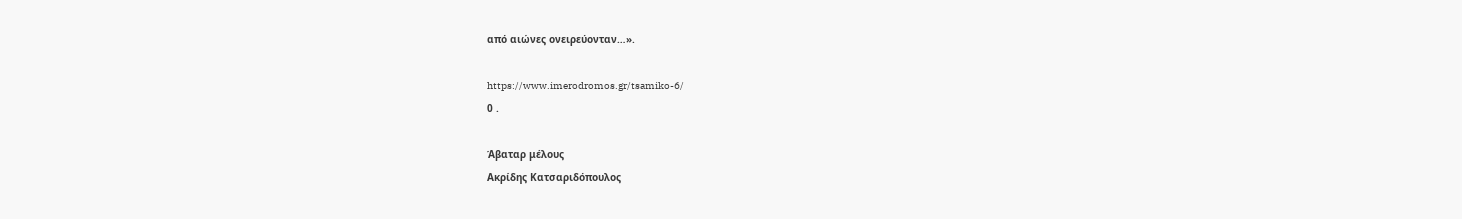από αιώνες ονειρεύονταν…».

https://www.imerodromos.gr/tsamiko-6/
0 .

Άβαταρ μέλους
Ακρίδης Κατσαριδόπουλος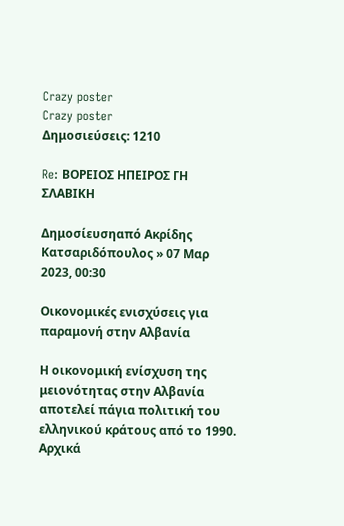Crazy poster
Crazy poster
Δημοσιεύσεις: 1210

Re: ΒΟΡΕΙΟΣ ΗΠΕΙΡΟΣ ΓΗ ΣΛΑΒΙΚΗ

Δημοσίευσηαπό Ακρίδης Κατσαριδόπουλος » 07 Μαρ 2023, 00:30

Οικονομικές ενισχύσεις για παραμονή στην Αλβανία

Η οικονομική ενίσχυση της μειονότητας στην Αλβανία αποτελεί πάγια πολιτική του ελληνικού κράτους από το 1990. Αρχικά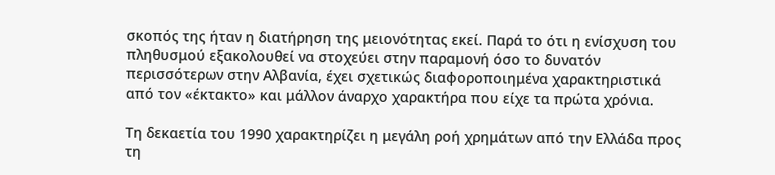σκοπός της ήταν η διατήρηση της μειονότητας εκεί. Παρά το ότι η ενίσχυση του πληθυσμού εξακολουθεί να στοχεύει στην παραμονή όσο το δυνατόν περισσότερων στην Αλβανία, έχει σχετικώς διαφοροποιημένα χαρακτηριστικά από τον «έκτακτο» και μάλλον άναρχο χαρακτήρα που είχε τα πρώτα χρόνια.

Τη δεκαετία του 1990 χαρακτηρίζει η μεγάλη ροή χρημάτων από την Ελλάδα προς τη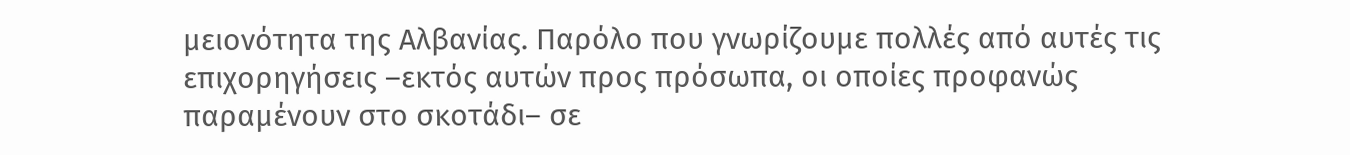μειονότητα της Αλβανίας. Παρόλο που γνωρίζουμε πολλές από αυτές τις επιχορηγήσεις –εκτός αυτών προς πρόσωπα, οι οποίες προφανώς παραμένουν στο σκοτάδι– σε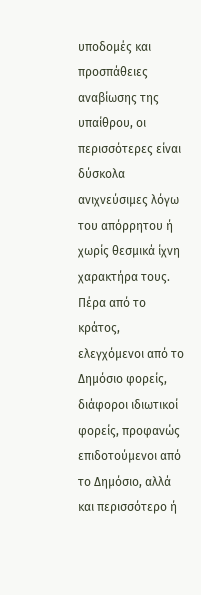υποδομές και προσπάθειες αναβίωσης της υπαίθρου, οι περισσότερες είναι δύσκολα ανιχνεύσιμες λόγω του απόρρητου ή χωρίς θεσμικά ίχνη χαρακτήρα τους. Πέρα από το κράτος, ελεγχόμενοι από το Δημόσιο φορείς, διάφοροι ιδιωτικοί φορείς, προφανώς επιδοτούμενοι από το Δημόσιο, αλλά και περισσότερο ή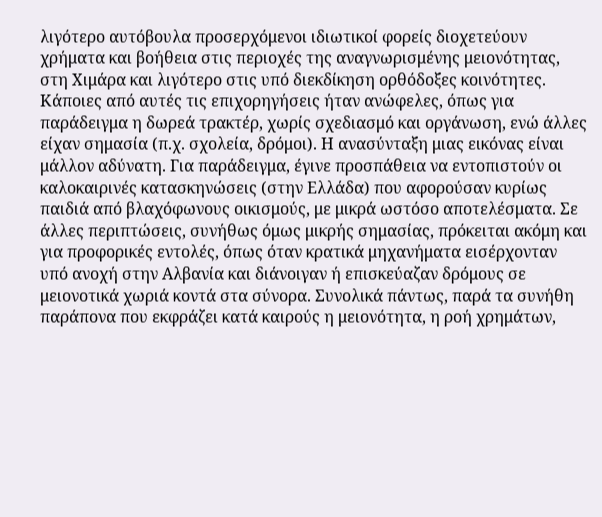λιγότερο αυτόβουλα προσερχόμενοι ιδιωτικοί φορείς διοχετεύουν χρήματα και βοήθεια στις περιοχές της αναγνωρισμένης μειονότητας, στη Χιμάρα και λιγότερο στις υπό διεκδίκηση ορθόδοξες κοινότητες. Κάποιες από αυτές τις επιχορηγήσεις ήταν ανώφελες, όπως για παράδειγμα η δωρεά τρακτέρ, χωρίς σχεδιασμό και οργάνωση, ενώ άλλες είχαν σημασία (π.χ. σχολεία, δρόμοι). Η ανασύνταξη μιας εικόνας είναι μάλλον αδύνατη. Για παράδειγμα, έγινε προσπάθεια να εντοπιστούν οι καλοκαιρινές κατασκηνώσεις (στην Ελλάδα) που αφορούσαν κυρίως παιδιά από βλαχόφωνους οικισμούς, με μικρά ωστόσο αποτελέσματα. Σε άλλες περιπτώσεις, συνήθως όμως μικρής σημασίας, πρόκειται ακόμη και για προφορικές εντολές, όπως όταν κρατικά μηχανήματα εισέρχονταν υπό ανοχή στην Αλβανία και διάνοιγαν ή επισκεύαζαν δρόμους σε μειονοτικά χωριά κοντά στα σύνορα. Συνολικά πάντως, παρά τα συνήθη παράπονα που εκφράζει κατά καιρούς η μειονότητα, η ροή χρημάτων,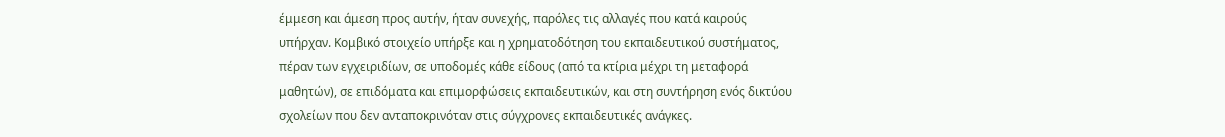έμμεση και άμεση προς αυτήν, ήταν συνεχής, παρόλες τις αλλαγές που κατά καιρούς υπήρχαν. Κομβικό στοιχείο υπήρξε και η χρηματοδότηση του εκπαιδευτικού συστήματος, πέραν των εγχειριδίων, σε υποδομές κάθε είδους (από τα κτίρια μέχρι τη μεταφορά μαθητών), σε επιδόματα και επιμορφώσεις εκπαιδευτικών, και στη συντήρηση ενός δικτύου σχολείων που δεν ανταποκρινόταν στις σύγχρονες εκπαιδευτικές ανάγκες.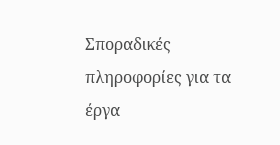Σποραδικές πληροφορίες για τα έργα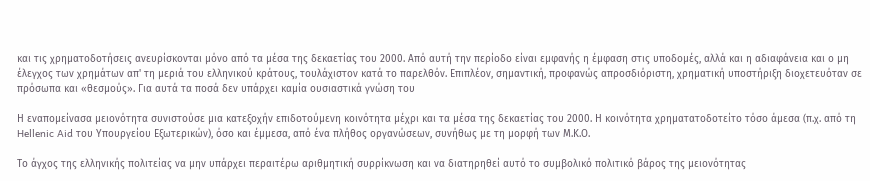και τις χρηματοδοτήσεις ανευρίσκονται μόνο από τα μέσα της δεκαετίας του 2000. Από αυτή την περίοδο είναι εμφανής η έμφαση στις υποδομές, αλλά και η αδιαφάνεια και ο μη έλεγχος των χρημάτων απ' τη μεριά του ελληνικού κράτους, τουλάχιστον κατά το παρελθόν. Επιπλέον, σημαντική, προφανώς απροσδιόριστη, χρηματική υποστήριξη διοχετευόταν σε πρόσωπα και «θεσμούς». Για αυτά τα ποσά δεν υπάρχει καμία ουσιαστικά γνώση του

Η εναπομείνασα μειονότητα συνιστούσε μια κατεξοχήν επιδοτούμενη κοινότητα μέχρι και τα μέσα της δεκαετίας του 2000. Η κοινότητα χρηματατοδοτείτο τόσο άμεσα (π.χ. από τη Hellenic Aid του Υπουργείου Εξωτερικών), όσο και έμμεσα, από ένα πλήθος οργανώσεων, συνήθως με τη μορφή των Μ.Κ.Ο.

Το άγχος της ελληνικής πολιτείας να μην υπάρχει περαιτέρω αριθμητική συρρίκνωση και να διατηρηθεί αυτό το συμβολικό πολιτικό βάρος της μειονότητας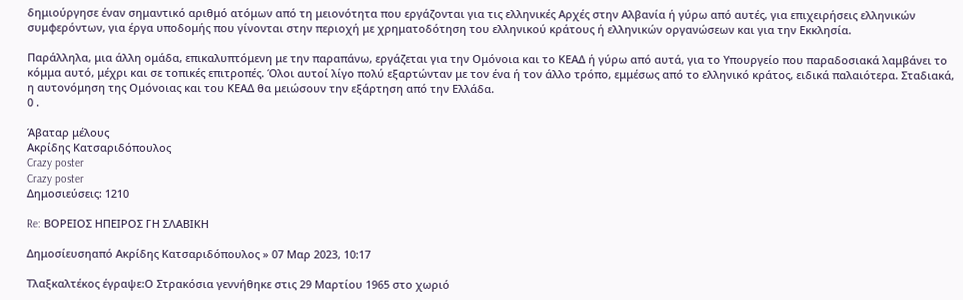δημιούργησε έναν σημαντικό αριθμό ατόμων από τη μειονότητα που εργάζονται για τις ελληνικές Αρχές στην Αλβανία ή γύρω από αυτές, για επιχειρήσεις ελληνικών συμφερόντων, για έργα υποδομής που γίνονται στην περιοχή με χρηματοδότηση του ελληνικού κράτους ή ελληνικών οργανώσεων και για την Εκκλησία.

Παράλληλα, μια άλλη ομάδα, επικαλυπτόμενη με την παραπάνω, εργάζεται για την Ομόνοια και το ΚΕΑΔ ή γύρω από αυτά, για το Υπουργείο που παραδοσιακά λαμβάνει το κόμμα αυτό, μέχρι και σε τοπικές επιτροπές. Όλοι αυτοί λίγο πολύ εξαρτώνταν με τον ένα ή τον άλλο τρόπο, εμμέσως από το ελληνικό κράτος, ειδικά παλαιότερα. Σταδιακά, η αυτονόμηση της Ομόνοιας και του ΚΕΑΔ θα μειώσουν την εξάρτηση από την Ελλάδα.
0 .

Άβαταρ μέλους
Ακρίδης Κατσαριδόπουλος
Crazy poster
Crazy poster
Δημοσιεύσεις: 1210

Re: ΒΟΡΕΙΟΣ ΗΠΕΙΡΟΣ ΓΗ ΣΛΑΒΙΚΗ

Δημοσίευσηαπό Ακρίδης Κατσαριδόπουλος » 07 Μαρ 2023, 10:17

Τλαξκαλτέκος έγραψε:Ο Στρακόσια γεννήθηκε στις 29 Μαρτίου 1965 στο χωριό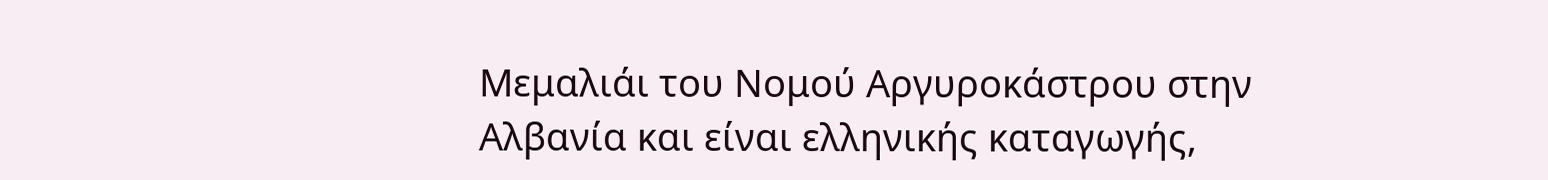Μεμαλιάι του Νομού Αργυροκάστρου στην Αλβανία και είναι ελληνικής καταγωγής,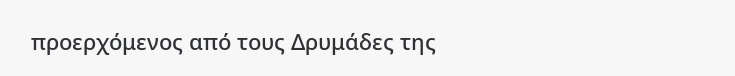προερχόμενος από τους Δρυμάδες της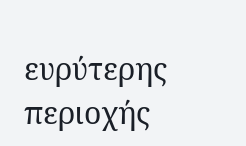ευρύτερης περιοχής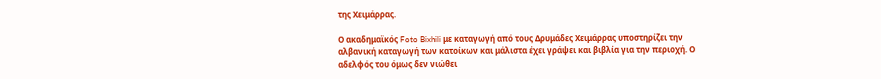της Χειμάρρας.

Ο ακαδημαϊκός Foto Bixhili με καταγωγή από τους Δρυμάδες Χειμάρρας υποστηρίζει την αλβανική καταγωγή των κατοίκων και μάλιστα έχει γράψει και βιβλία για την περιοχή. Ο αδελφός του όμως δεν νιώθει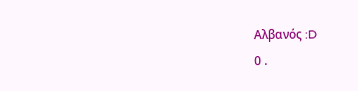Αλβανός :D
0 .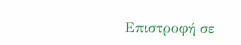Επιστροφή σε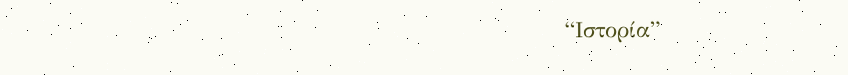“Ιστορία”